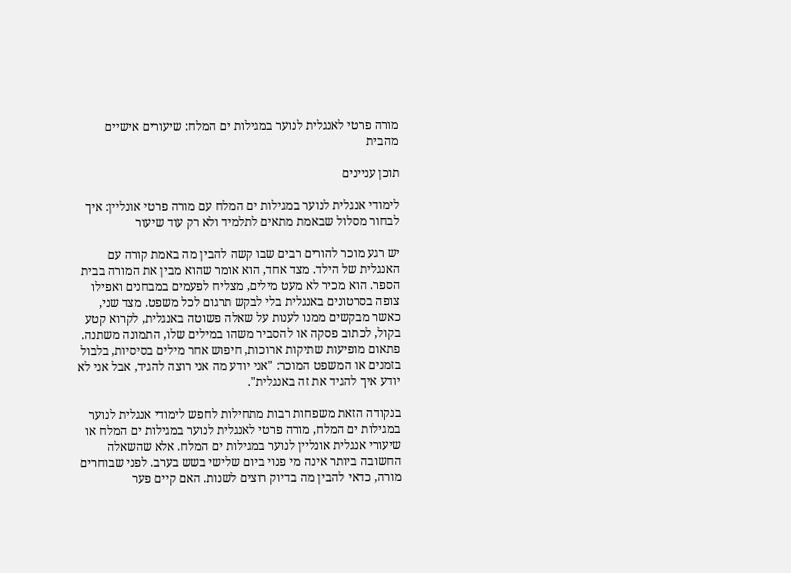מורה פרטי לאנגלית לנוער במגילות ים המלח: שיעורים אישיים מהבית

תוכן עניינים

לימודי אנגלית לנוער במגילות ים המלח עם מורה פרטי אונליין: איך לבחור מסלול שבאמת מתאים לתלמיד ולא רק עוד שיעור

יש רגע מוכר להורים רבים שבו קשה להבין מה באמת קורה עם האנגלית של הילד. מצד אחד, הוא אומר שהוא מבין את המורה בבית הספר. הוא מכיר לא מעט מילים, מצליח לפעמים במבחנים ואפילו צופה בסרטונים באנגלית בלי לבקש תרגום לכל משפט. מצד שני, כאשר מבקשים ממנו לענות על שאלה פשוטה באנגלית, לקרוא קטע בקול, לכתוב פסקה או להסביר משהו במילים שלו, התמונה משתנה. פתאום מופיעות שתיקות ארוכות, חיפוש אחר מילים בסיסיות, בלבול בזמנים או המשפט המוכר: "אני יודע מה אני רוצה להגיד, אבל אני לא יודע איך להגיד את זה באנגלית".

בנקודה הזאת משפחות רבות מתחילות לחפש לימודי אנגלית לנוער במגילות ים המלח, מורה פרטי לאנגלית לנוער במגילות ים המלח או שיעורי אנגלית אונליין לנוער במגילות ים המלח. אלא שהשאלה החשובה ביותר אינה מי פנוי ביום שלישי בשש בערב. לפני שבוחרים מורה, כדאי להבין מה בדיוק רוצים לשנות. האם קיים פער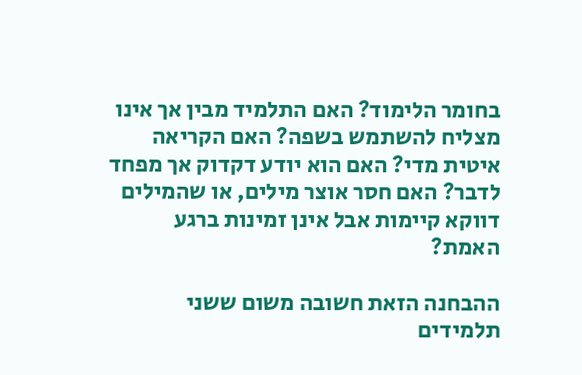בחומר הלימוד? האם התלמיד מבין אך אינו מצליח להשתמש בשפה? האם הקריאה איטית מדי? האם הוא יודע דקדוק אך מפחד לדבר? האם חסר אוצר מילים, או שהמילים דווקא קיימות אבל אינן זמינות ברגע האמת?

ההבחנה הזאת חשובה משום ששני תלמידים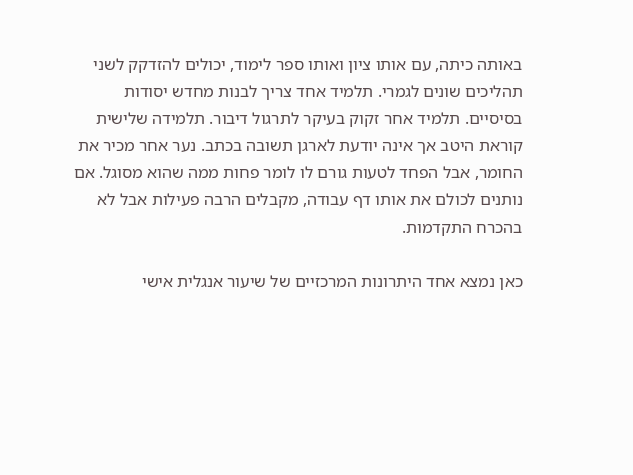באותה כיתה, עם אותו ציון ואותו ספר לימוד, יכולים להזדקק לשני תהליכים שונים לגמרי. תלמיד אחד צריך לבנות מחדש יסודות בסיסיים. תלמיד אחר זקוק בעיקר לתרגול דיבור. תלמידה שלישית קוראת היטב אך אינה יודעת לארגן תשובה בכתב. נער אחר מכיר את החומר, אבל הפחד לטעות גורם לו לומר פחות ממה שהוא מסוגל. אם נותנים לכולם את אותו דף עבודה, מקבלים הרבה פעילות אבל לא בהכרח התקדמות.

כאן נמצא אחד היתרונות המרכזיים של שיעור אנגלית אישי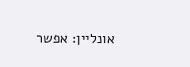אונליין: אפשר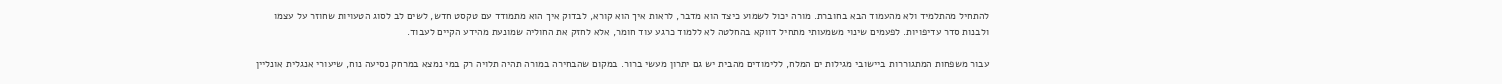להתחיל מהתלמיד ולא מהעמוד הבא בחוברת. מורה יכול לשמוע כיצד הוא מדבר, לראות איך הוא קורא, לבדוק איך הוא מתמודד עם טקסט חדש, לשים לב לסוג הטעויות שחוזר על עצמו ולבנות סדר עדיפויות. לפעמים שינוי משמעותי מתחיל דווקא בהחלטה לא ללמוד כרגע עוד חומר, אלא לחזק את החוליה שמונעת מהידע הקיים לעבוד.

עבור משפחות המתגוררות ביישובי מגילות ים המלח, ללימודים מהבית יש גם יתרון מעשי ברור. במקום שהבחירה במורה תהיה תלויה רק במי נמצא במרחק נסיעה נוח, שיעורי אנגלית אונליין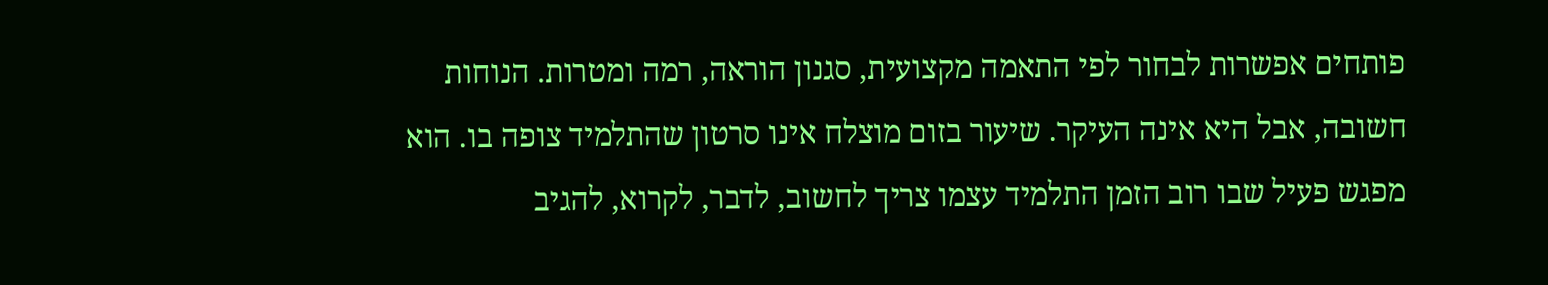פותחים אפשרות לבחור לפי התאמה מקצועית, סגנון הוראה, רמה ומטרות. הנוחות חשובה, אבל היא אינה העיקר. שיעור בזום מוצלח אינו סרטון שהתלמיד צופה בו. הוא מפגש פעיל שבו רוב הזמן התלמיד עצמו צריך לחשוב, לדבר, לקרוא, להגיב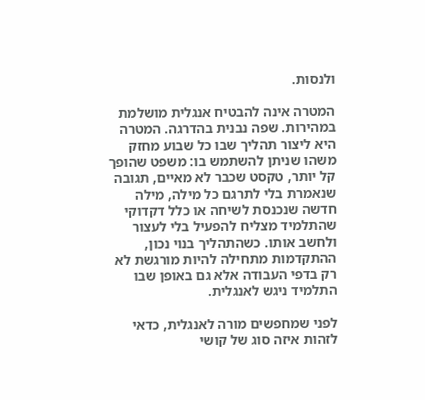ולנסות.

המטרה אינה להבטיח אנגלית מושלמת במהירות. שפה נבנית בהדרגה. המטרה היא ליצור תהליך שבו כל שבוע מחזק משהו שניתן להשתמש בו: משפט שהופך קל יותר, טקסט שכבר לא מאיים, תגובה שנאמרת בלי לתרגם כל מילה, מילה חדשה שנכנסת לשיחה או כלל דקדוקי שהתלמיד מצליח להפעיל בלי לעצור ולחשב אותו. כשהתהליך בנוי נכון, ההתקדמות מתחילה להיות מורגשת לא רק בדפי העבודה אלא גם באופן שבו התלמיד ניגש לאנגלית.

לפני שמחפשים מורה לאנגלית, כדאי לזהות איזה סוג של קושי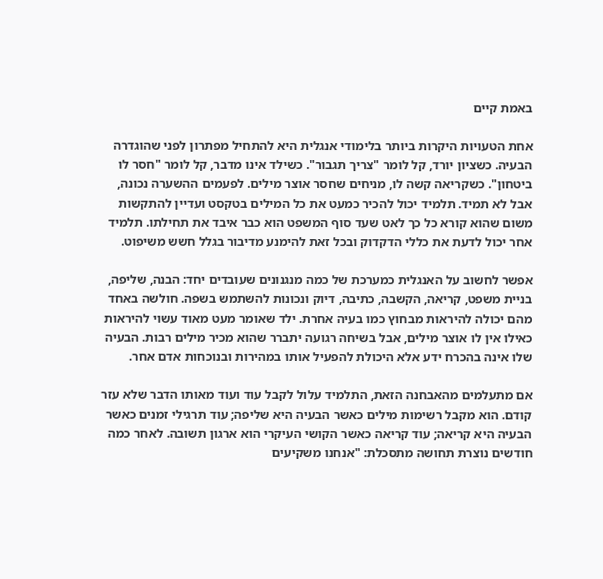באמת קיים

אחת הטעויות היקרות ביותר בלימודי אנגלית היא להתחיל מפתרון לפני שהוגדרה הבעיה. כשציון יורד, קל לומר "צריך תגבור". כשילד אינו מדבר, קל לומר "חסר לו ביטחון". כשקריאה קשה לו, מניחים שחסר אוצר מילים. לפעמים ההשערה נכונה, אבל לא תמיד. תלמיד יכול להכיר כמעט את כל המילים בטקסט ועדיין להתקשות משום שהוא קורא כל כך לאט שעד סוף המשפט הוא כבר איבד את תחילתו. תלמיד אחר יכול לדעת את כללי הדקדוק ובכל זאת להימנע מדיבור בגלל חשש משיפוט.

אפשר לחשוב על האנגלית כמערכת של כמה מנגנונים שעובדים יחד: הבנה, שליפה, בניית משפט, קריאה, הקשבה, כתיבה, דיוק ונכונות להשתמש בשפה. חולשה באחד מהם יכולה להיראות מבחוץ כמו בעיה אחרת. ילד שאומר מעט מאוד עשוי להיראות כאילו אין לו אוצר מילים, אבל בשיחה רגועה יתברר שהוא מכיר מילים רבות. הבעיה שלו אינה בהכרח ידע אלא היכולת להפעיל אותו במהירות ובנוכחות אדם אחר.

אם מתעלמים מהאבחנה הזאת, התלמיד עלול לקבל עוד ועוד מאותו הדבר שלא עזר קודם. הוא מקבל רשימות מילים כאשר הבעיה היא שליפה; עוד תרגילי זמנים כאשר הבעיה היא קריאה; עוד קריאה כאשר הקושי העיקרי הוא ארגון תשובה. לאחר כמה חודשים נוצרת תחושה מתסכלת: "אנחנו משקיעים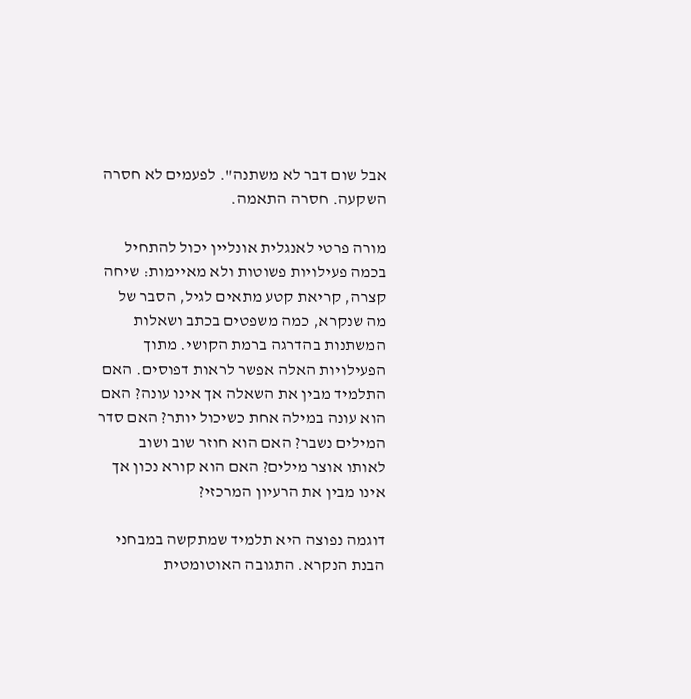אבל שום דבר לא משתנה". לפעמים לא חסרה השקעה. חסרה התאמה.

מורה פרטי לאנגלית אונליין יכול להתחיל בכמה פעילויות פשוטות ולא מאיימות: שיחה קצרה, קריאת קטע מתאים לגיל, הסבר של מה שנקרא, כמה משפטים בכתב ושאלות המשתנות בהדרגה ברמת הקושי. מתוך הפעילויות האלה אפשר לראות דפוסים. האם התלמיד מבין את השאלה אך אינו עונה? האם הוא עונה במילה אחת כשיכול יותר? האם סדר המילים נשבר? האם הוא חוזר שוב ושוב לאותו אוצר מילים? האם הוא קורא נכון אך אינו מבין את הרעיון המרכזי?

דוגמה נפוצה היא תלמיד שמתקשה במבחני הבנת הנקרא. התגובה האוטומטית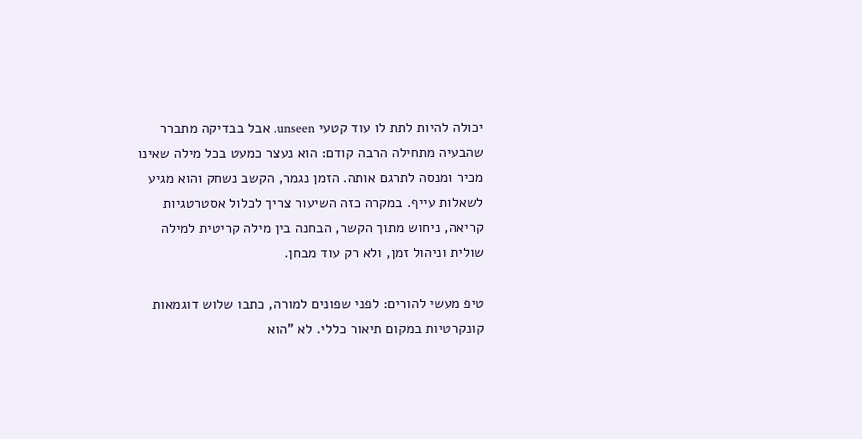יכולה להיות לתת לו עוד קטעי unseen. אבל בבדיקה מתברר שהבעיה מתחילה הרבה קודם: הוא נעצר כמעט בכל מילה שאינו מכיר ומנסה לתרגם אותה. הזמן נגמר, הקשב נשחק והוא מגיע לשאלות עייף. במקרה כזה השיעור צריך לכלול אסטרטגיות קריאה, ניחוש מתוך הקשר, הבחנה בין מילה קריטית למילה שולית וניהול זמן, ולא רק עוד מבחן.

טיפ מעשי להורים: לפני שפונים למורה, כתבו שלוש דוגמאות קונקרטיות במקום תיאור כללי. לא "הוא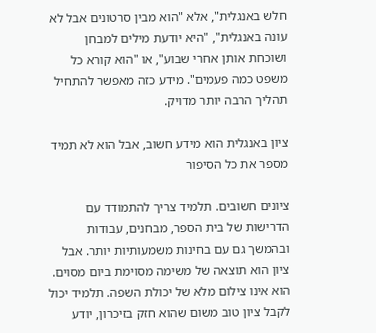חלש באנגלית", אלא "הוא מבין סרטונים אבל לא עונה באנגלית", "היא יודעת מילים למבחן ושוכחת אותן אחרי שבוע", או "הוא קורא כל משפט כמה פעמים". מידע כזה מאפשר להתחיל תהליך הרבה יותר מדויק.

ציון באנגלית הוא מידע חשוב, אבל הוא לא תמיד מספר את כל הסיפור

ציונים חשובים. תלמיד צריך להתמודד עם הדרישות של בית הספר, מבחנים, עבודות ובהמשך גם עם בחינות משמעותיות יותר. אבל ציון הוא תוצאה של משימה מסוימת ביום מסוים. הוא אינו צילום מלא של יכולת השפה. תלמיד יכול לקבל ציון טוב משום שהוא חזק בזיכרון, יודע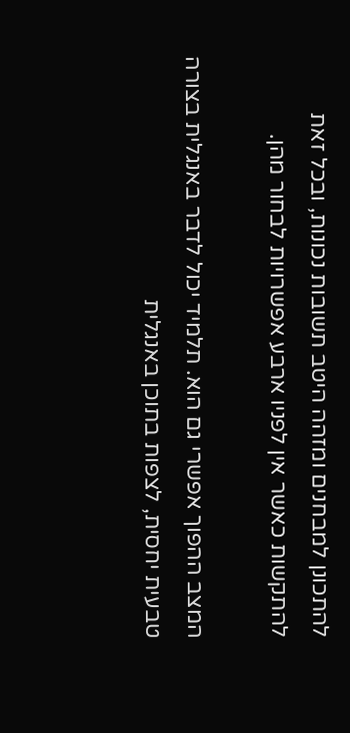להתכונן למבחנים ומזהה היטב תשובות נכונות, ובכל זאת להתקשות כאשר אין לפניו ארבע אפשרויות לבחור מהן.

המצב ההפוך אפשרי גם הוא. תלמיד יכול לדבר באנגלית בצורה טבעית יחסית, לצפות בתוכן באנגלית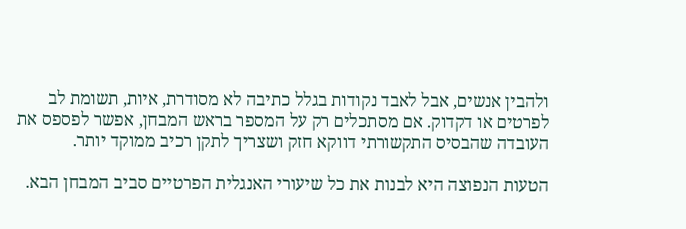ולהבין אנשים, אבל לאבד נקודות בגלל כתיבה לא מסודרת, איות, תשומת לב לפרטים או דקדוק. אם מסתכלים רק על המספר בראש המבחן, אפשר לפספס את העובדה שהבסיס התקשורתי דווקא חזק ושצריך לתקן רכיב ממוקד יותר.

הטעות הנפוצה היא לבנות את כל שיעורי האנגלית הפרטיים סביב המבחן הבא.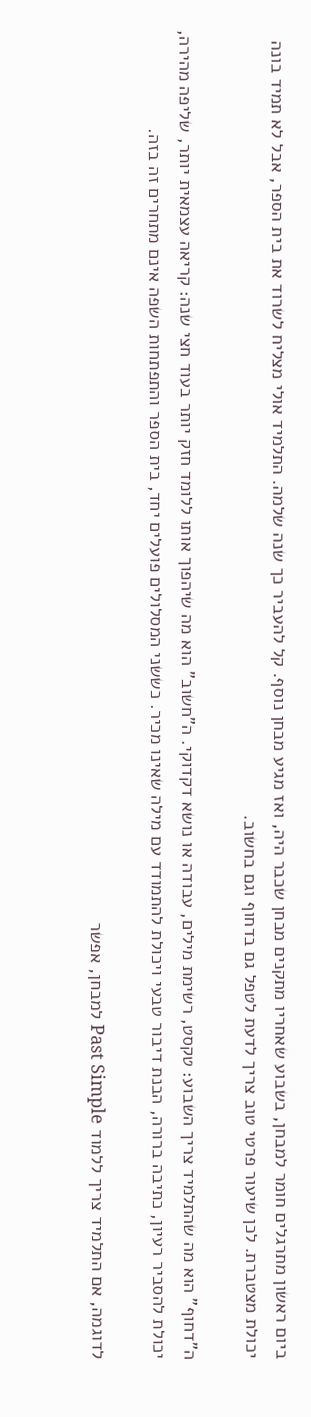ביום ראשון מתרגלים חומר למבחן, בשבוע שאחריו מתקנים מבחן שכבר היה, ואז מגיע מבחן נוסף. קל להעביר כך שנה שלמה. התלמיד אולי מצליח לשרוד את בית הספר, אבל לא תמיד בונה יכולת מצטברת. לכן שיעור פרטי טוב צריך לדעת לטפל גם בדחוף וגם בחשוב.

ה"דחוף" הוא מה שהתלמיד צריך השבוע: טקסט, רשימת מילים, עבודה או נושא דקדוקי. ה"חשוב" הוא מה שיהפוך אותו ללומד חזק יותר בעוד חצי שנה: קריאה עצמאית יותר, שליפה מהירה, יכולת להסביר רעיון, כתיבה ברורה, הבנת דיבור טבעי ויכולת להתמודד עם מילה שאינו מכיר. כששני המסלולים פועלים יחד, בית הספר והתפתחות השפה אינם מתחרים זה בזה.

לדוגמה, אם התלמיד צריך ללמוד Past Simple למבחן, אפשר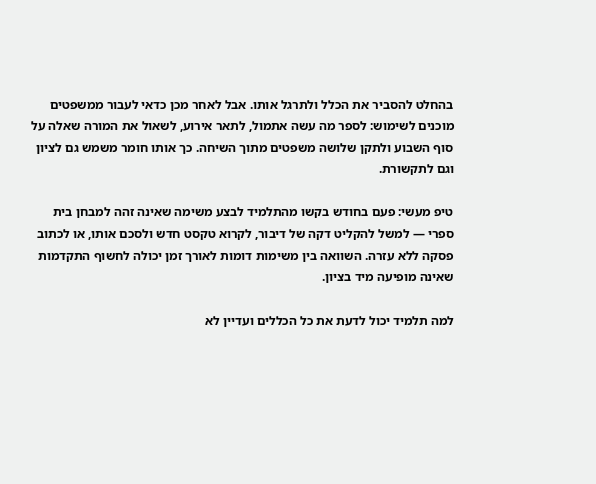בהחלט להסביר את הכלל ולתרגל אותו. אבל לאחר מכן כדאי לעבור ממשפטים מוכנים לשימוש: לספר מה עשה אתמול, לתאר אירוע, לשאול את המורה שאלה על סוף השבוע ולתקן שלושה משפטים מתוך השיחה. כך אותו חומר משמש גם לציון וגם לתקשורת.

טיפ מעשי: פעם בחודש בקשו מהתלמיד לבצע משימה שאינה זהה למבחן בית ספרי — למשל להקליט דקה של דיבור, לקרוא טקסט חדש ולסכם אותו, או לכתוב פסקה ללא עזרה. השוואה בין משימות דומות לאורך זמן יכולה לחשוף התקדמות שאינה מופיעה מיד בציון.

למה תלמיד יכול לדעת את כל הכללים ועדיין לא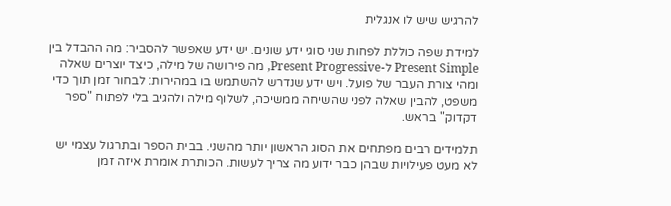להרגיש שיש לו אנגלית

למידת שפה כוללת לפחות שני סוגי ידע שונים. יש ידע שאפשר להסביר: מה ההבדל בין Present Simple ל-Present Progressive, מה פירושה של מילה, כיצד יוצרים שאלה ומהי צורת העבר של פועל. ויש ידע שנדרש להשתמש בו במהירות: לבחור זמן תוך כדי משפט, להבין שאלה לפני שהשיחה ממשיכה, לשלוף מילה ולהגיב בלי לפתוח "ספר דקדוק" בראש.

תלמידים רבים מפתחים את הסוג הראשון יותר מהשני. בבית הספר ובתרגול עצמי יש לא מעט פעילויות שבהן כבר ידוע מה צריך לעשות. הכותרת אומרת איזה זמן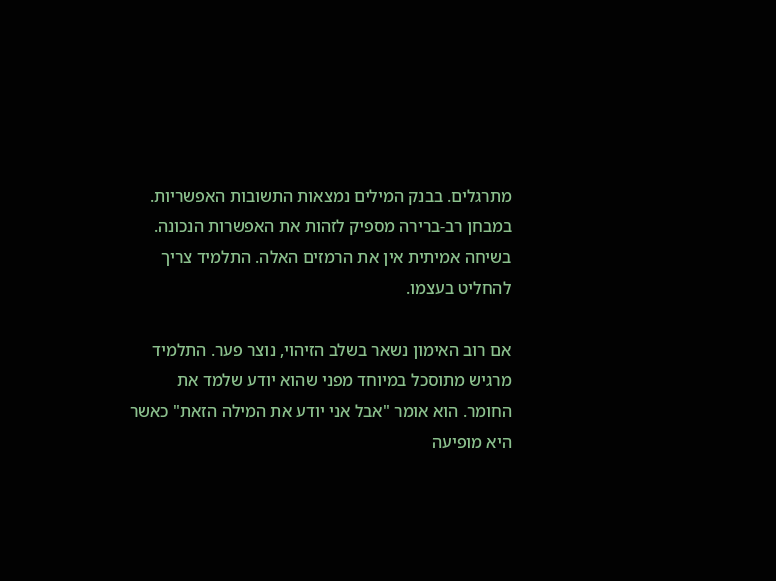מתרגלים. בבנק המילים נמצאות התשובות האפשריות. במבחן רב-ברירה מספיק לזהות את האפשרות הנכונה. בשיחה אמיתית אין את הרמזים האלה. התלמיד צריך להחליט בעצמו.

אם רוב האימון נשאר בשלב הזיהוי, נוצר פער. התלמיד מרגיש מתוסכל במיוחד מפני שהוא יודע שלמד את החומר. הוא אומר "אבל אני יודע את המילה הזאת" כאשר היא מופיעה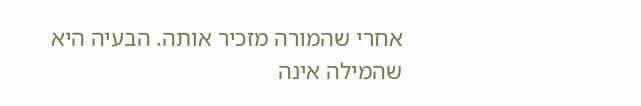אחרי שהמורה מזכיר אותה. הבעיה היא שהמילה אינה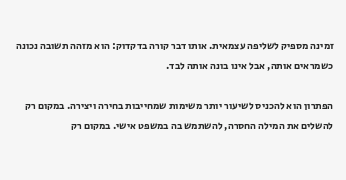זמינה מספיק לשליפה עצמאית. אותו דבר קורה בדקדוק: הוא מזהה תשובה נכונה כשמראים אותה, אבל אינו בונה אותה לבד.

הפתרון הוא להכניס לשיעור יותר משימות שמחייבות בחירה ויצירה. במקום רק להשלים את המילה החסרה, להשתמש בה במשפט אישי. במקום רק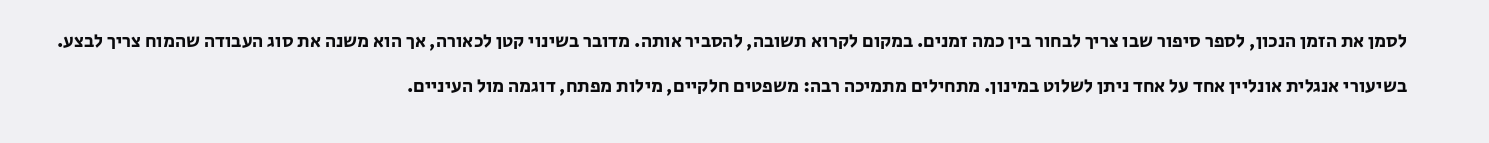לסמן את הזמן הנכון, לספר סיפור שבו צריך לבחור בין כמה זמנים. במקום לקרוא תשובה, להסביר אותה. מדובר בשינוי קטן לכאורה, אך הוא משנה את סוג העבודה שהמוח צריך לבצע.

בשיעורי אנגלית אונליין אחד על אחד ניתן לשלוט במינון. מתחילים מתמיכה רבה: משפטים חלקיים, מילות מפתח, דוגמה מול העיניים.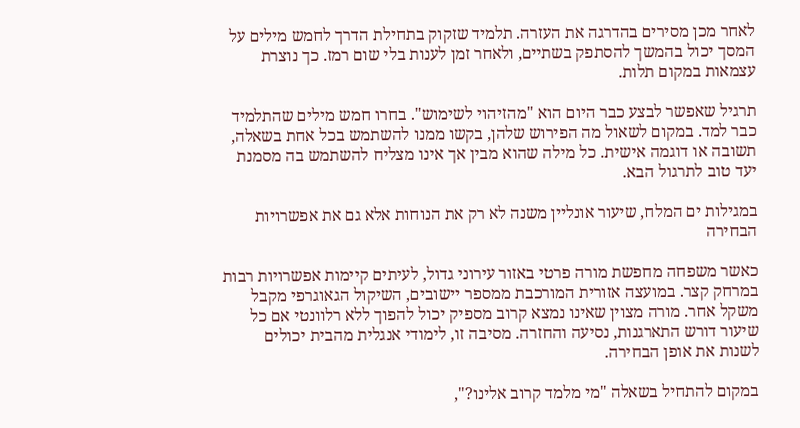לאחר מכן מסירים בהדרגה את העזרה. תלמיד שזקוק בתחילת הדרך לחמש מילים על המסך יכול בהמשך להסתפק בשתיים, ולאחר זמן לענות בלי שום רמז. כך נוצרת עצמאות במקום תלות.

תרגיל שאפשר לבצע כבר היום הוא "מהזיהוי לשימוש". בחרו חמש מילים שהתלמיד כבר למד. במקום לשאול מה הפירוש שלהן, בקשו ממנו להשתמש בכל אחת בשאלה, תשובה או דוגמה אישית. כל מילה שהוא מבין אך אינו מצליח להשתמש בה מסמנת יעד טוב לתרגול הבא.

במגילות ים המלח, שיעור אונליין משנה לא רק את הנוחות אלא גם את אפשרויות הבחירה

כאשר משפחה מחפשת מורה פרטי באזור עירוני גדול, לעיתים קיימות אפשרויות רבות במרחק קצר. במועצה אזורית המורכבת ממספר יישובים, השיקול הגאוגרפי מקבל משקל אחר. מורה מצוין שאינו נמצא קרוב מספיק יכול להפוך ללא רלוונטי אם כל שיעור דורש התארגנות, נסיעה והחזרה. מסיבה זו, לימודי אנגלית מהבית יכולים לשנות את אופן הבחירה.

במקום להתחיל בשאלה "מי מלמד קרוב אלינו?",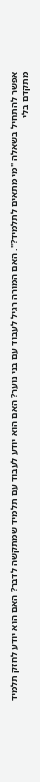אפשר להתחיל בשאלה "מי מתאים לתלמיד?". האם המורה רגיל לעבוד עם בני נוער? האם הוא יודע לעבוד עם תלמיד שמתקשה לדבר? האם הוא יודע לחזק תלמיד מתקדם בלי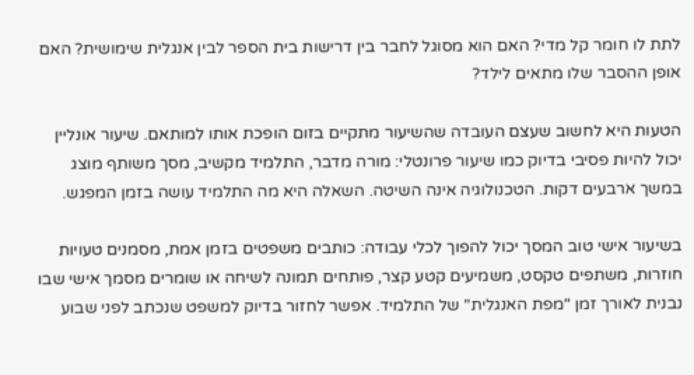לתת לו חומר קל מדי? האם הוא מסוגל לחבר בין דרישות בית הספר לבין אנגלית שימושית? האם אופן ההסבר שלו מתאים לילד?

הטעות היא לחשוב שעצם העובדה שהשיעור מתקיים בזום הופכת אותו למותאם. שיעור אונליין יכול להיות פסיבי בדיוק כמו שיעור פרונטלי: מורה מדבר, התלמיד מקשיב, מסך משותף מוצג במשך ארבעים דקות. הטכנולוגיה אינה השיטה. השאלה היא מה התלמיד עושה בזמן המפגש.

בשיעור אישי טוב המסך יכול להפוך לכלי עבודה: כותבים משפטים בזמן אמת, מסמנים טעויות חוזרות, משתפים טקסט, משמיעים קטע קצר, פותחים תמונה לשיחה או שומרים מסמך אישי שבו נבנית לאורך זמן "מפת האנגלית" של התלמיד. אפשר לחזור בדיוק למשפט שנכתב לפני שבוע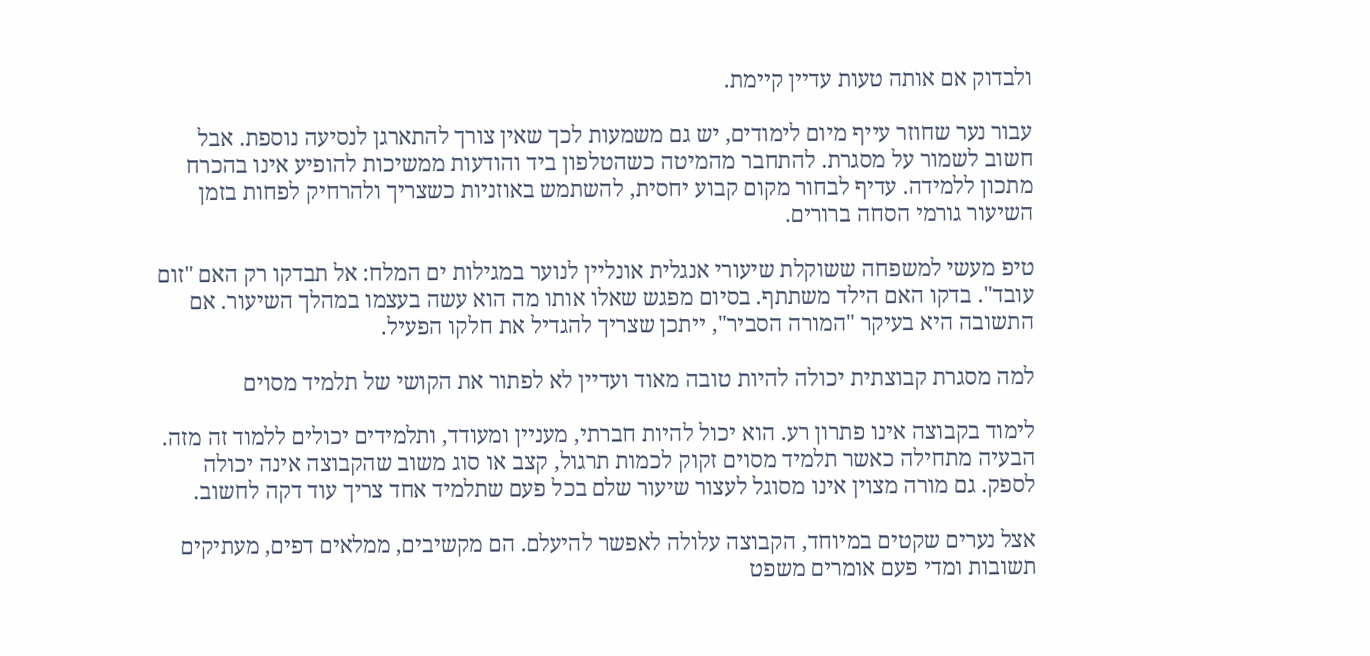ולבדוק אם אותה טעות עדיין קיימת.

עבור נער שחוזר עייף מיום לימודים, יש גם משמעות לכך שאין צורך להתארגן לנסיעה נוספת. אבל חשוב לשמור על מסגרת. להתחבר מהמיטה כשהטלפון ביד והודעות ממשיכות להופיע אינו בהכרח מתכון ללמידה. עדיף לבחור מקום קבוע יחסית, להשתמש באוזניות כשצריך ולהרחיק לפחות בזמן השיעור גורמי הסחה ברורים.

טיפ מעשי למשפחה ששוקלת שיעורי אנגלית אונליין לנוער במגילות ים המלח: אל תבדקו רק האם "זום עובד". בדקו האם הילד משתתף. בסיום מפגש שאלו אותו מה הוא עשה בעצמו במהלך השיעור. אם התשובה היא בעיקר "המורה הסביר", ייתכן שצריך להגדיל את חלקו הפעיל.

למה מסגרת קבוצתית יכולה להיות טובה מאוד ועדיין לא לפתור את הקושי של תלמיד מסוים

לימוד בקבוצה אינו פתרון רע. הוא יכול להיות חברתי, מעניין ומעודד, ותלמידים יכולים ללמוד זה מזה. הבעיה מתחילה כאשר תלמיד מסוים זקוק לכמות תרגול, קצב או סוג משוב שהקבוצה אינה יכולה לספק. גם מורה מצוין אינו מסוגל לעצור שיעור שלם בכל פעם שתלמיד אחד צריך עוד דקה לחשוב.

אצל נערים שקטים במיוחד, הקבוצה עלולה לאפשר להיעלם. הם מקשיבים, ממלאים דפים, מעתיקים תשובות ומדי פעם אומרים משפט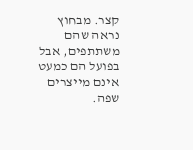קצר. מבחוץ נראה שהם משתתפים, אבל בפועל הם כמעט אינם מייצרים שפה.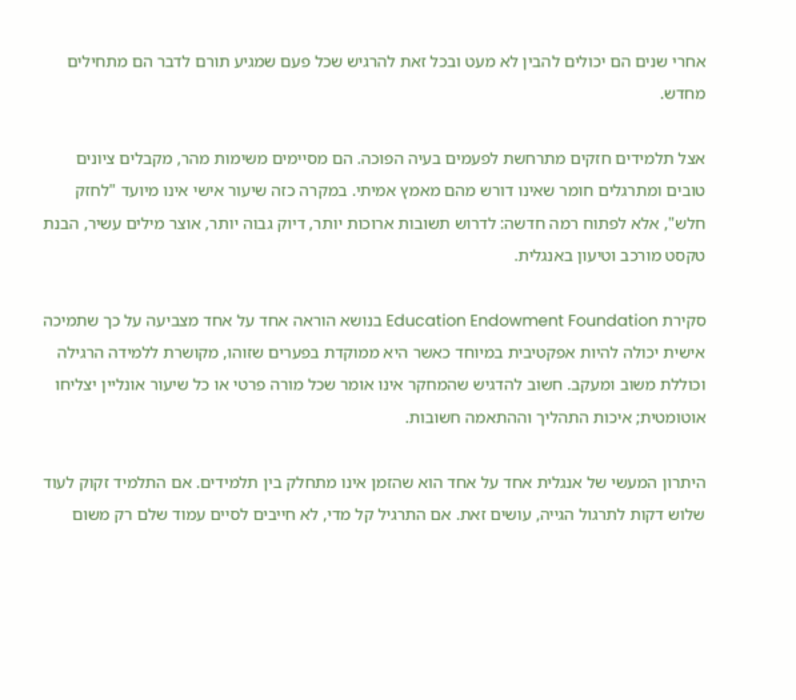אחרי שנים הם יכולים להבין לא מעט ובכל זאת להרגיש שכל פעם שמגיע תורם לדבר הם מתחילים מחדש.

אצל תלמידים חזקים מתרחשת לפעמים בעיה הפוכה. הם מסיימים משימות מהר, מקבלים ציונים טובים ומתרגלים חומר שאינו דורש מהם מאמץ אמיתי. במקרה כזה שיעור אישי אינו מיועד "לחזק חלש", אלא לפתוח רמה חדשה: לדרוש תשובות ארוכות יותר, דיוק גבוה יותר, אוצר מילים עשיר, הבנת טקסט מורכב וטיעון באנגלית.

סקירת Education Endowment Foundation בנושא הוראה אחד על אחד מצביעה על כך שתמיכה אישית יכולה להיות אפקטיבית במיוחד כאשר היא ממוקדת בפערים שזוהו, מקושרת ללמידה הרגילה וכוללת משוב ומעקב. חשוב להדגיש שהמחקר אינו אומר שכל מורה פרטי או כל שיעור אונליין יצליחו אוטומטית; איכות התהליך וההתאמה חשובות.

היתרון המעשי של אנגלית אחד על אחד הוא שהזמן אינו מתחלק בין תלמידים. אם התלמיד זקוק לעוד שלוש דקות לתרגול הגייה, עושים זאת. אם התרגיל קל מדי, לא חייבים לסיים עמוד שלם רק משום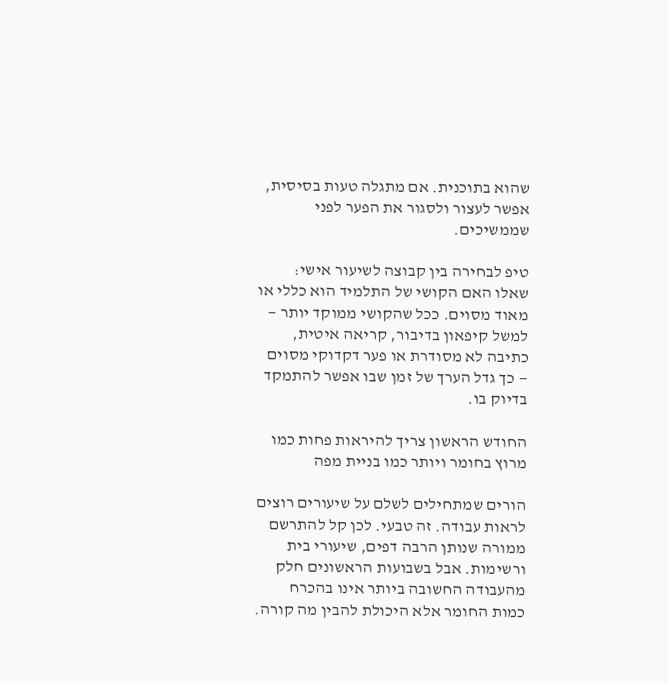שהוא בתוכנית. אם מתגלה טעות בסיסית, אפשר לעצור ולסגור את הפער לפני שממשיכים.

טיפ לבחירה בין קבוצה לשיעור אישי: שאלו האם הקושי של התלמיד הוא כללי או מאוד מסוים. ככל שהקושי ממוקד יותר — למשל קיפאון בדיבור, קריאה איטית, כתיבה לא מסודרת או פער דקדוקי מסוים — כך גדל הערך של זמן שבו אפשר להתמקד בדיוק בו.

החודש הראשון צריך להיראות פחות כמו מרוץ בחומר ויותר כמו בניית מפה

הורים שמתחילים לשלם על שיעורים רוצים לראות עבודה. זה טבעי. לכן קל להתרשם ממורה שנותן הרבה דפים, שיעורי בית ורשימות. אבל בשבועות הראשונים חלק מהעבודה החשובה ביותר אינו בהכרח כמות החומר אלא היכולת להבין מה קורה.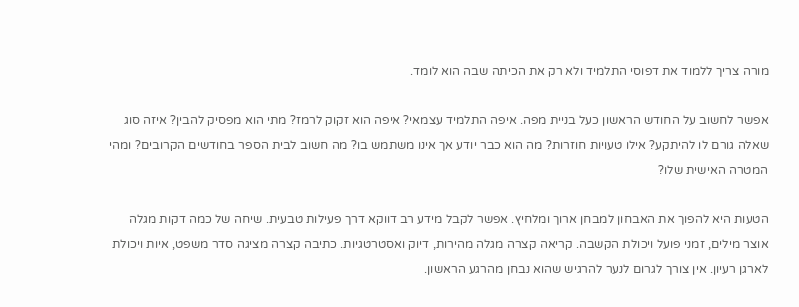מורה צריך ללמוד את דפוסי התלמיד ולא רק את הכיתה שבה הוא לומד.

אפשר לחשוב על החודש הראשון כעל בניית מפה. איפה התלמיד עצמאי? איפה הוא זקוק לרמז? מתי הוא מפסיק להבין? איזה סוג שאלה גורם לו להיתקע? אילו טעויות חוזרות? מה הוא כבר יודע אך אינו משתמש בו? מה חשוב לבית הספר בחודשים הקרובים? ומהי המטרה האישית שלו?

הטעות היא להפוך את האבחון למבחן ארוך ומלחיץ. אפשר לקבל מידע רב דווקא דרך פעילות טבעית. שיחה של כמה דקות מגלה אוצר מילים, זמני פועל ויכולת הקשבה. קריאה קצרה מגלה מהירות, דיוק ואסטרטגיות. כתיבה קצרה מציגה סדר משפט, איות ויכולת לארגן רעיון. אין צורך לגרום לנער להרגיש שהוא נבחן מהרגע הראשון.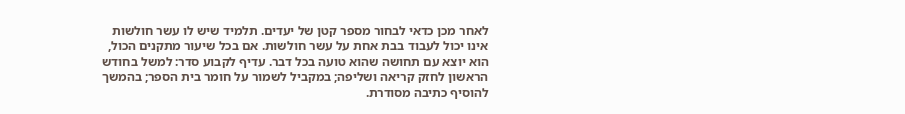לאחר מכן כדאי לבחור מספר קטן של יעדים. תלמיד שיש לו עשר חולשות אינו יכול לעבוד בבת אחת על עשר חולשות. אם בכל שיעור מתקנים הכול, הוא יוצא עם תחושה שהוא טועה בכל דבר. עדיף לקבוע סדר: למשל בחודש הראשון לחזק קריאה ושליפה; במקביל לשמור על חומר בית הספר; בהמשך להוסיף כתיבה מסודרת.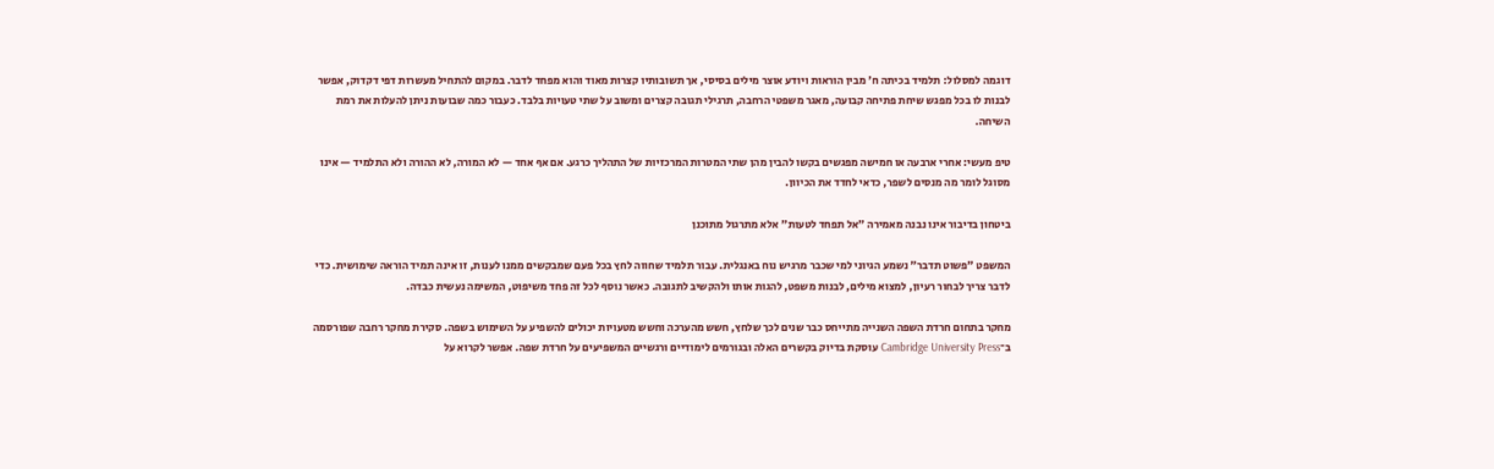דוגמה למסלול: תלמיד בכיתה ח' מבין הוראות ויודע אוצר מילים בסיסי, אך תשובותיו קצרות מאוד והוא מפחד לדבר. במקום להתחיל מעשרות דפי דקדוק, אפשר לבנות לו בכל מפגש שיחת פתיחה קבועה, מאגר משפטי הרחבה, תרגילי תגובה קצרים ומשוב על שתי טעויות בלבד. כעבור כמה שבועות ניתן להעלות את רמת השיחה.

טיפ מעשי: אחרי ארבעה או חמישה מפגשים בקשו להבין מהן שתי המטרות המרכזיות של התהליך כרגע. אם אף אחד — לא המורה, לא ההורה ולא התלמיד — אינו מסוגל לומר מה מנסים לשפר, כדאי לחדד את הכיוון.

ביטחון בדיבור אינו נבנה מאמירה "אל תפחד לטעות" אלא מתרגול מתוכנן

המשפט "פשוט תדבר" נשמע הגיוני למי שכבר מרגיש נוח באנגלית. עבור תלמיד שחווה לחץ בכל פעם שמבקשים ממנו לענות, זו אינה תמיד הוראה שימושית. כדי לדבר צריך לבחור רעיון, למצוא מילים, לבנות משפט, להגות אותו ולהקשיב לתגובה. כאשר נוסף לכל זה פחד משיפוט, המשימה נעשית כבדה.

מחקר בתחום חרדת השפה השנייה מתייחס כבר שנים לכך שלחץ, חשש מהערכה וחשש מטעויות יכולים להשפיע על השימוש בשפה. סקירת מחקר רחבה שפורסמה ב־Cambridge University Press עוסקת בדיוק בקשרים האלה ובגורמים לימודיים ורגשיים המשפיעים על חרדת שפה. אפשר לקרוא על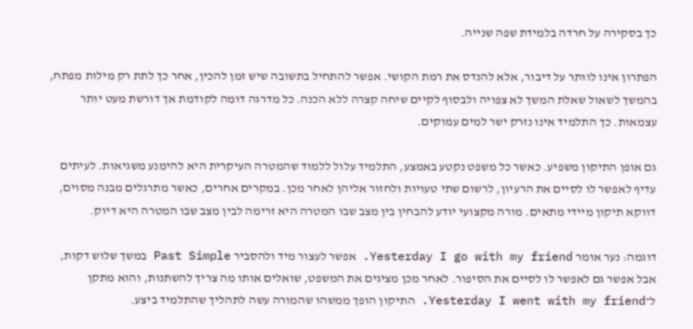כך בסקירה על חרדה בלמידת שפה שנייה.

הפתרון אינו לוותר על דיבור, אלא להנדס את רמת הקושי. אפשר להתחיל בתשובה שיש זמן להכין, אחר כך לתת רק מילות מפתח, בהמשך לשאול שאלת המשך לא צפויה ולבסוף לקיים שיחה קצרה ללא הכנה. כל מדרגה דומה לקודמת אך דורשת מעט יותר עצמאות. כך התלמיד אינו נזרק ישר למים עמוקים.

גם אופן התיקון משפיע. כאשר כל משפט נקטע באמצע, התלמיד עלול ללמוד שהמטרה העיקרית היא להימנע משגיאות. לעיתים עדיף לאפשר לו לסיים את הרעיון, לרשום שתי טעויות ולחזור אליהן לאחר מכן. במקרים אחרים, כאשר מתרגלים מבנה מסוים, דווקא תיקון מיידי מתאים. מורה מקצועי יודע להבחין בין מצב שבו המטרה היא זרימה לבין מצב שבו המטרה היא דיוק.

דוגמה: נער אומר Yesterday I go with my friend. אפשר לעצור מיד ולהסביר Past Simple במשך שלוש דקות, אבל אפשר גם לאפשר לו לסיים את הסיפור. לאחר מכן מציגים את המשפט, שואלים אותו מה צריך להשתנות, והוא מתקן ל־Yesterday I went with my friend. התיקון הופך ממשהו שהמורה עשה לתהליך שהתלמיד ביצע.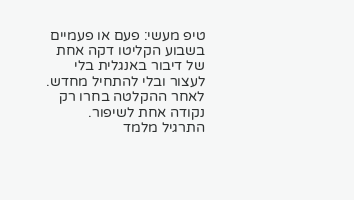טיפ מעשי: פעם או פעמיים בשבוע הקליטו דקה אחת של דיבור באנגלית בלי לעצור ובלי להתחיל מחדש. לאחר ההקלטה בחרו רק נקודה אחת לשיפור. התרגיל מלמד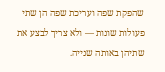שהפקת שפה ועריכת שפה הן שתי פעולות שונות — ולא צריך לבצע את שתיהן באותה שנייה.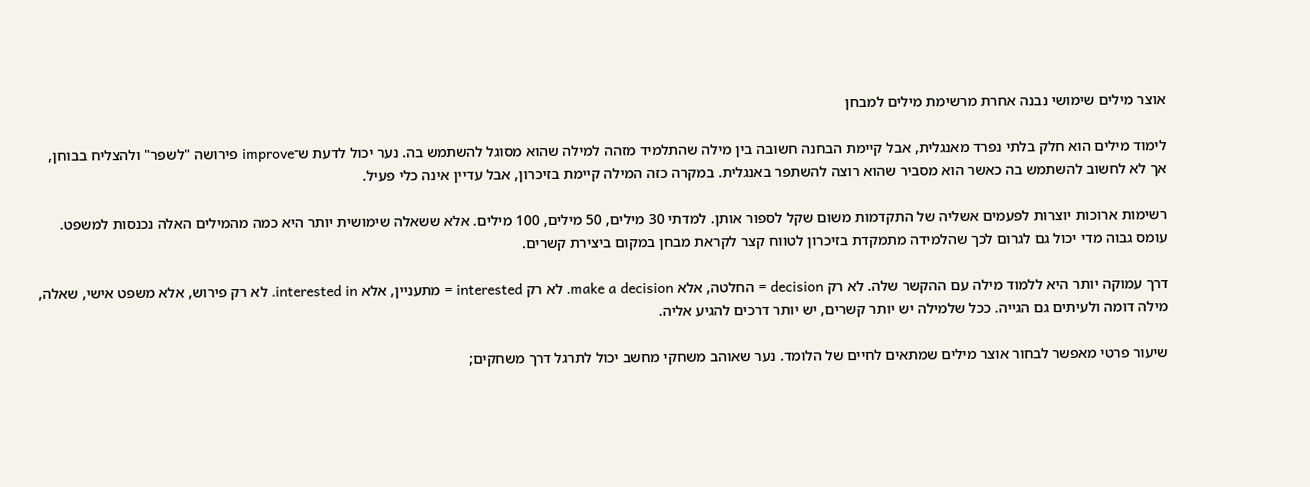אוצר מילים שימושי נבנה אחרת מרשימת מילים למבחן

לימוד מילים הוא חלק בלתי נפרד מאנגלית, אבל קיימת הבחנה חשובה בין מילה שהתלמיד מזהה למילה שהוא מסוגל להשתמש בה. נער יכול לדעת ש־improve פירושה "לשפר" ולהצליח בבוחן, אך לא לחשוב להשתמש בה כאשר הוא מסביר שהוא רוצה להשתפר באנגלית. במקרה כזה המילה קיימת בזיכרון, אבל עדיין אינה כלי פעיל.

רשימות ארוכות יוצרות לפעמים אשליה של התקדמות משום שקל לספור אותן. למדתי 30 מילים, 50 מילים, 100 מילים. אלא ששאלה שימושית יותר היא כמה מהמילים האלה נכנסות למשפט. עומס גבוה מדי יכול גם לגרום לכך שהלמידה מתמקדת בזיכרון לטווח קצר לקראת מבחן במקום ביצירת קשרים.

דרך עמוקה יותר היא ללמוד מילה עם ההקשר שלה. לא רק decision = החלטה, אלא make a decision. לא רק interested = מתעניין, אלא interested in. לא רק פירוש, אלא משפט אישי, שאלה, מילה דומה ולעיתים גם הגייה. ככל שלמילה יש יותר קשרים, יש יותר דרכים להגיע אליה.

שיעור פרטי מאפשר לבחור אוצר מילים שמתאים לחיים של הלומד. נער שאוהב משחקי מחשב יכול לתרגל דרך משחקים;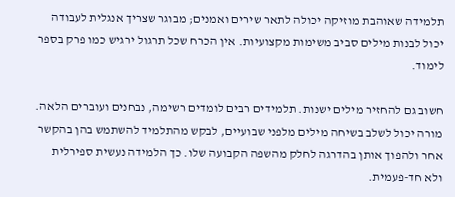תלמידה שאוהבת מוזיקה יכולה לתאר שירים ואמנים; מבוגר שצריך אנגלית לעבודה יכול לבנות מילים סביב משימות מקצועיות. אין הכרח שכל תרגול ירגיש כמו פרק בספר לימוד.

חשוב גם להחזיר מילים ישנות. תלמידים רבים לומדים רשימה, נבחנים ועוברים הלאה. מורה יכול לשלב בשיחה מילים מלפני שבועיים, לבקש מהתלמיד להשתמש בהן בהקשר אחר ולהפוך אותן בהדרגה לחלק מהשפה הקבועה שלו. כך הלמידה נעשית ספירלית ולא חד-פעמית.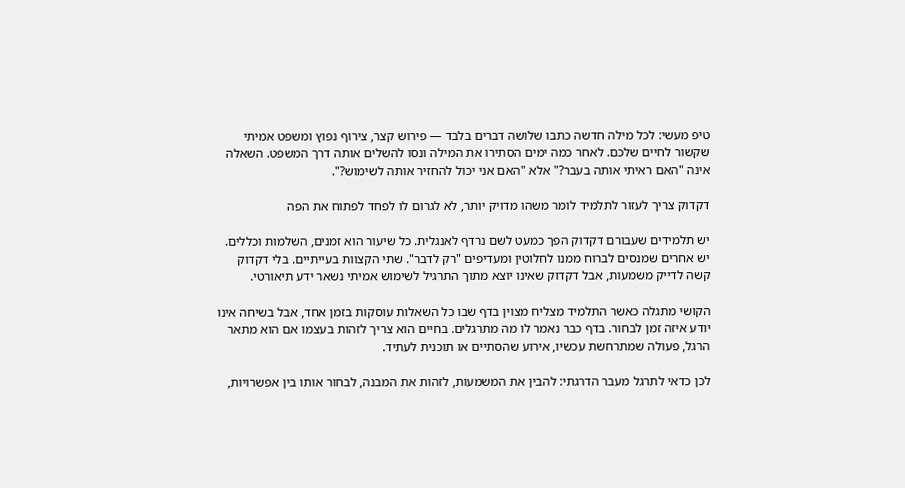טיפ מעשי: לכל מילה חדשה כתבו שלושה דברים בלבד — פירוש קצר, צירוף נפוץ ומשפט אמיתי שקשור לחיים שלכם. לאחר כמה ימים הסתירו את המילה ונסו להשלים אותה דרך המשפט. השאלה אינה "האם ראיתי אותה בעבר?" אלא "האם אני יכול להחזיר אותה לשימוש?".

דקדוק צריך לעזור לתלמיד לומר משהו מדויק יותר, לא לגרום לו לפחד לפתוח את הפה

יש תלמידים שעבורם דקדוק הפך כמעט לשם נרדף לאנגלית. כל שיעור הוא זמנים, השלמות וכללים. יש אחרים שמנסים לברוח ממנו לחלוטין ומעדיפים "רק לדבר". שתי הקצוות בעייתיים. בלי דקדוק קשה לדייק משמעות, אבל דקדוק שאינו יוצא מתוך התרגיל לשימוש אמיתי נשאר ידע תיאורטי.

הקושי מתגלה כאשר התלמיד מצליח מצוין בדף שבו כל השאלות עוסקות בזמן אחד, אבל בשיחה אינו יודע איזה זמן לבחור. בדף כבר נאמר לו מה מתרגלים. בחיים הוא צריך לזהות בעצמו אם הוא מתאר הרגל, פעולה שמתרחשת עכשיו, אירוע שהסתיים או תוכנית לעתיד.

לכן כדאי לתרגל מעבר הדרגתי: להבין את המשמעות, לזהות את המבנה, לבחור אותו בין אפשרויות,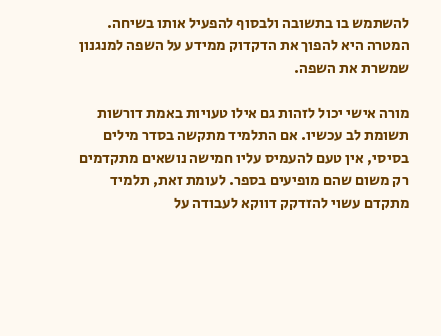להשתמש בו בתשובה ולבסוף להפעיל אותו בשיחה. המטרה היא להפוך את הדקדוק ממידע על השפה למנגנון שמשרת את השפה.

מורה אישי יכול לזהות גם אילו טעויות באמת דורשות תשומת לב עכשיו. אם התלמיד מתקשה בסדר מילים בסיסי, אין טעם להעמיס עליו חמישה נושאים מתקדמים רק משום שהם מופיעים בספר. לעומת זאת, תלמיד מתקדם עשוי להזדקק דווקא לעבודה על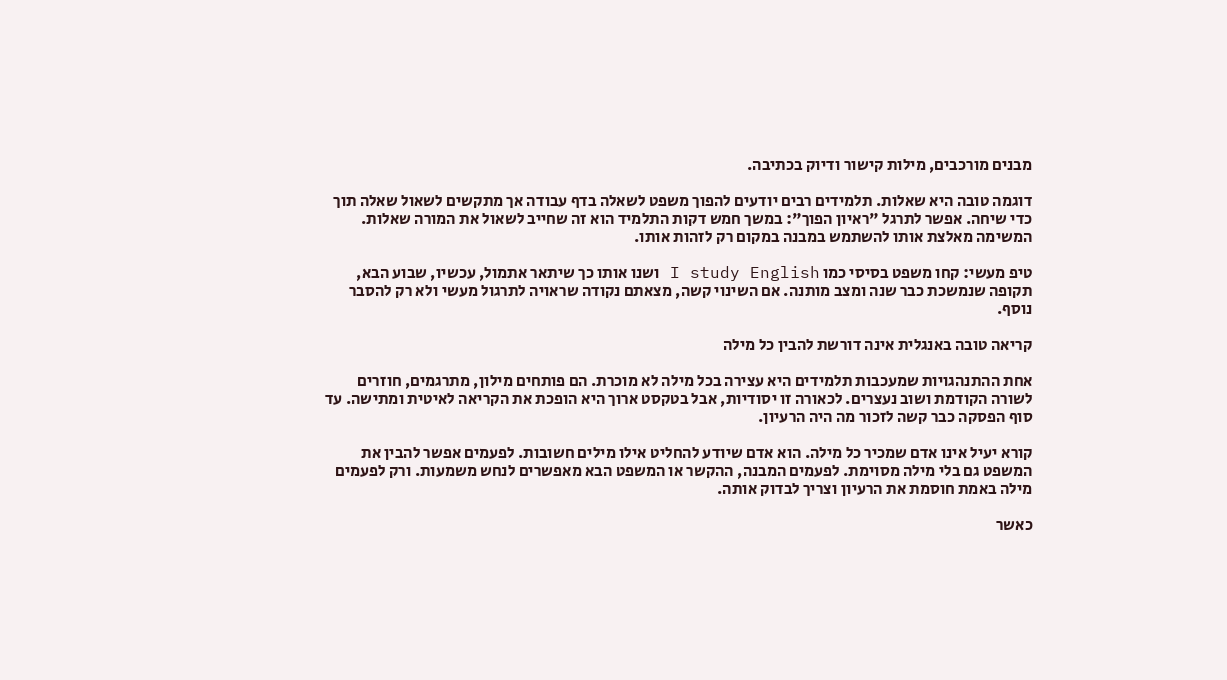מבנים מורכבים, מילות קישור ודיוק בכתיבה.

דוגמה טובה היא שאלות. תלמידים רבים יודעים להפוך משפט לשאלה בדף עבודה אך מתקשים לשאול שאלה תוך כדי שיחה. אפשר לתרגל "ראיון הפוך": במשך חמש דקות התלמיד הוא זה שחייב לשאול את המורה שאלות. המשימה מאלצת אותו להשתמש במבנה במקום רק לזהות אותו.

טיפ מעשי: קחו משפט בסיסי כמו I study English ושנו אותו כך שיתאר אתמול, עכשיו, שבוע הבא, תקופה שנמשכת כבר שנה ומצב מותנה. אם השינוי קשה, מצאתם נקודה שראויה לתרגול מעשי ולא רק להסבר נוסף.

קריאה טובה באנגלית אינה דורשת להבין כל מילה

אחת ההתנהגויות שמעכבות תלמידים היא עצירה בכל מילה לא מוכרת. הם פותחים מילון, מתרגמים, חוזרים לשורה הקודמת ושוב נעצרים. לכאורה זו יסודיות, אבל בטקסט ארוך היא הופכת את הקריאה לאיטית ומתישה. עד סוף הפסקה כבר קשה לזכור מה היה הרעיון.

קורא יעיל אינו אדם שמכיר כל מילה. הוא אדם שיודע להחליט אילו מילים חשובות. לפעמים אפשר להבין את המשפט גם בלי מילה מסוימת. לפעמים המבנה, ההקשר או המשפט הבא מאפשרים לנחש משמעות. ורק לפעמים מילה באמת חוסמת את הרעיון וצריך לבדוק אותה.

כאשר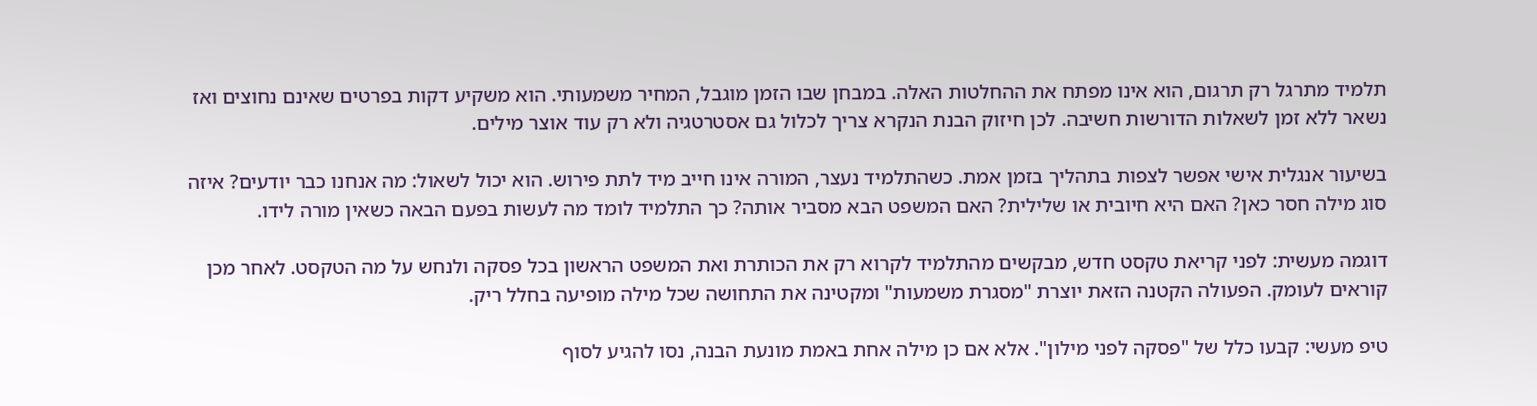תלמיד מתרגל רק תרגום, הוא אינו מפתח את ההחלטות האלה. במבחן שבו הזמן מוגבל, המחיר משמעותי. הוא משקיע דקות בפרטים שאינם נחוצים ואז נשאר ללא זמן לשאלות הדורשות חשיבה. לכן חיזוק הבנת הנקרא צריך לכלול גם אסטרטגיה ולא רק עוד אוצר מילים.

בשיעור אנגלית אישי אפשר לצפות בתהליך בזמן אמת. כשהתלמיד נעצר, המורה אינו חייב מיד לתת פירוש. הוא יכול לשאול: מה אנחנו כבר יודעים? איזה סוג מילה חסר כאן? האם היא חיובית או שלילית? האם המשפט הבא מסביר אותה? כך התלמיד לומד מה לעשות בפעם הבאה כשאין מורה לידו.

דוגמה מעשית: לפני קריאת טקסט חדש, מבקשים מהתלמיד לקרוא רק את הכותרת ואת המשפט הראשון בכל פסקה ולנחש על מה הטקסט. לאחר מכן קוראים לעומק. הפעולה הקטנה הזאת יוצרת "מסגרת משמעות" ומקטינה את התחושה שכל מילה מופיעה בחלל ריק.

טיפ מעשי: קבעו כלל של "פסקה לפני מילון". אלא אם כן מילה אחת באמת מונעת הבנה, נסו להגיע לסוף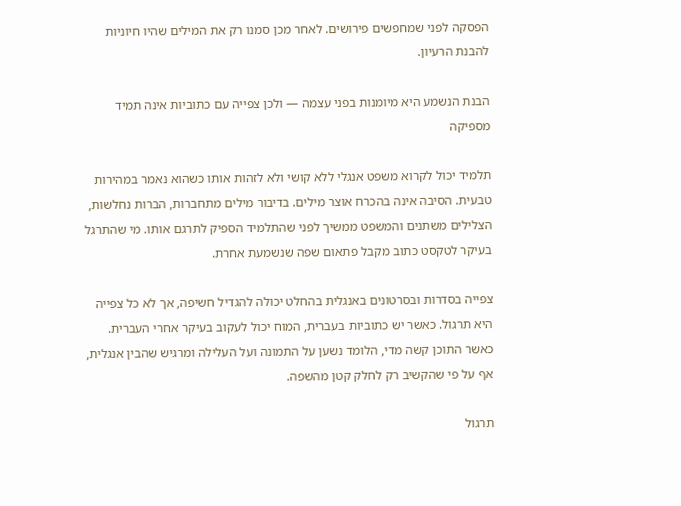הפסקה לפני שמחפשים פירושים. לאחר מכן סמנו רק את המילים שהיו חיוניות להבנת הרעיון.

הבנת הנשמע היא מיומנות בפני עצמה — ולכן צפייה עם כתוביות אינה תמיד מספיקה

תלמיד יכול לקרוא משפט אנגלי ללא קושי ולא לזהות אותו כשהוא נאמר במהירות טבעית. הסיבה אינה בהכרח אוצר מילים. בדיבור מילים מתחברות, הברות נחלשות, הצלילים משתנים והמשפט ממשיך לפני שהתלמיד הספיק לתרגם אותו. מי שהתרגל בעיקר לטקסט כתוב מקבל פתאום שפה שנשמעת אחרת.

צפייה בסדרות ובסרטונים באנגלית בהחלט יכולה להגדיל חשיפה, אך לא כל צפייה היא תרגול. כאשר יש כתוביות בעברית, המוח יכול לעקוב בעיקר אחרי העברית. כאשר התוכן קשה מדי, הלומד נשען על התמונה ועל העלילה ומרגיש שהבין אנגלית, אף על פי שהקשיב רק לחלק קטן מהשפה.

תרגול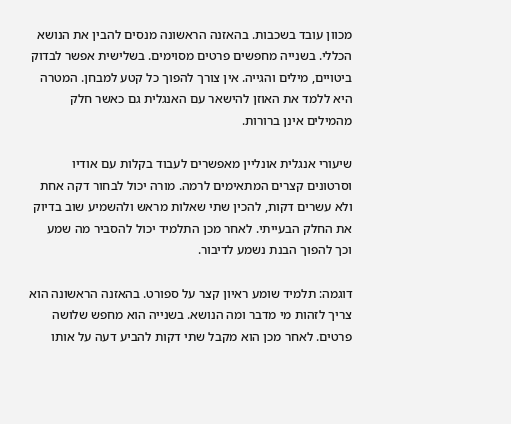מכוון עובד בשכבות. בהאזנה הראשונה מנסים להבין את הנושא הכללי. בשנייה מחפשים פרטים מסוימים. בשלישית אפשר לבדוק ביטויים, מילים והגייה. אין צורך להפוך כל קטע למבחן. המטרה היא ללמד את האוזן להישאר עם האנגלית גם כאשר חלק מהמילים אינן ברורות.

שיעורי אנגלית אונליין מאפשרים לעבוד בקלות עם אודיו וסרטונים קצרים המתאימים לרמה. מורה יכול לבחור דקה אחת ולא עשרים דקות, להכין שתי שאלות מראש ולהשמיע שוב בדיוק את החלק הבעייתי. לאחר מכן התלמיד יכול להסביר מה שמע וכך להפוך הבנת נשמע לדיבור.

דוגמה: תלמיד שומע ראיון קצר על ספורט. בהאזנה הראשונה הוא צריך לזהות מי מדבר ומה הנושא. בשנייה הוא מחפש שלושה פרטים. לאחר מכן הוא מקבל שתי דקות להביע דעה על אותו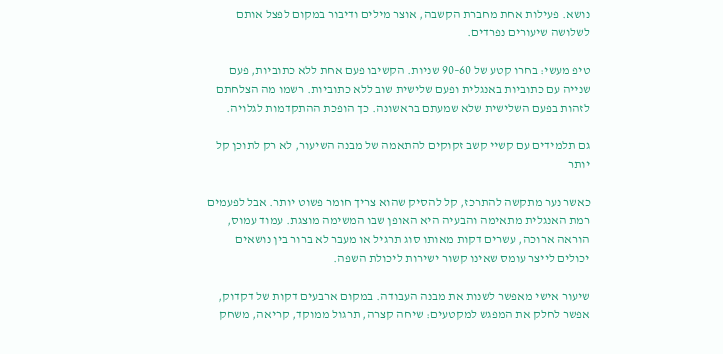נושא. פעילות אחת מחברת הקשבה, אוצר מילים ודיבור במקום לפצל אותם לשלושה שיעורים נפרדים.

טיפ מעשי: בחרו קטע של 60–90 שניות. הקשיבו פעם אחת ללא כתוביות, פעם שנייה עם כתוביות באנגלית ופעם שלישית שוב ללא כתוביות. רשמו מה הצלחתם לזהות בפעם השלישית שלא שמעתם בראשונה. כך הופכת ההתקדמות לגלויה.

גם תלמידים עם קשיי קשב זקוקים להתאמה של מבנה השיעור, לא רק לתוכן קל יותר

כאשר נער מתקשה להתרכז, קל להסיק שהוא צריך חומר פשוט יותר. אבל לפעמים רמת האנגלית מתאימה והבעיה היא האופן שבו המשימה מוצגת. עמוד עמוס, הוראה ארוכה, עשרים דקות מאותו סוג תרגיל או מעבר לא ברור בין נושאים יכולים לייצר עומס שאינו קשור ישירות ליכולת השפה.

שיעור אישי מאפשר לשנות את מבנה העבודה. במקום ארבעים דקות של דקדוק, אפשר לחלק את המפגש למקטעים: שיחה קצרה, תרגול ממוקד, קריאה, משחק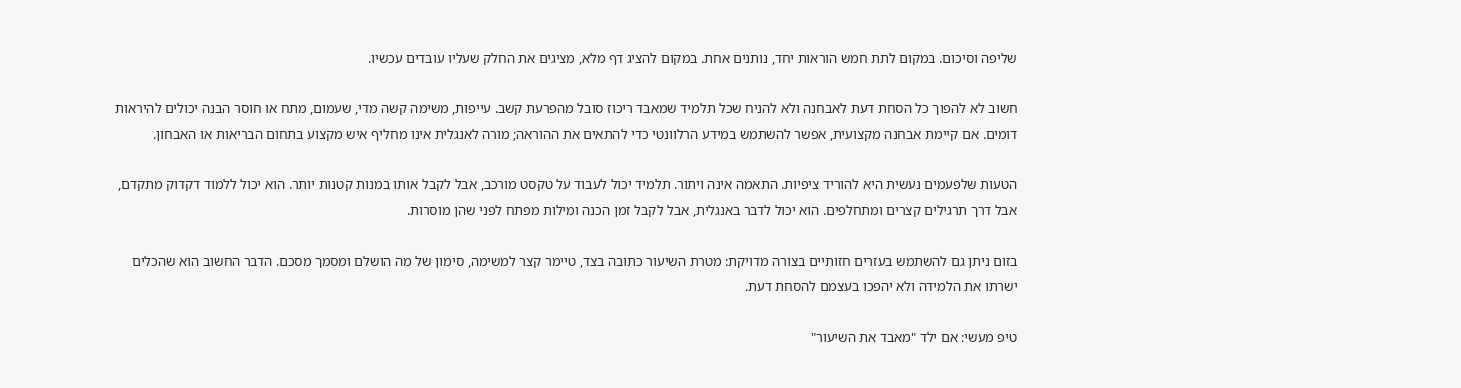שליפה וסיכום. במקום לתת חמש הוראות יחד, נותנים אחת. במקום להציג דף מלא, מציגים את החלק שעליו עובדים עכשיו.

חשוב לא להפוך כל הסחת דעת לאבחנה ולא להניח שכל תלמיד שמאבד ריכוז סובל מהפרעת קשב. עייפות, משימה קשה מדי, שעמום, מתח או חוסר הבנה יכולים להיראות דומים. אם קיימת אבחנה מקצועית, אפשר להשתמש במידע הרלוונטי כדי להתאים את ההוראה; מורה לאנגלית אינו מחליף איש מקצוע בתחום הבריאות או האבחון.

הטעות שלפעמים נעשית היא להוריד ציפיות. התאמה אינה ויתור. תלמיד יכול לעבוד על טקסט מורכב, אבל לקבל אותו במנות קטנות יותר. הוא יכול ללמוד דקדוק מתקדם, אבל דרך תרגילים קצרים ומתחלפים. הוא יכול לדבר באנגלית, אבל לקבל זמן הכנה ומילות מפתח לפני שהן מוסרות.

בזום ניתן גם להשתמש בעזרים חזותיים בצורה מדויקת: מטרת השיעור כתובה בצד, טיימר קצר למשימה, סימון של מה הושלם ומסמך מסכם. הדבר החשוב הוא שהכלים ישרתו את הלמידה ולא יהפכו בעצמם להסחת דעת.

טיפ מעשי: אם ילד "מאבד את השיעור"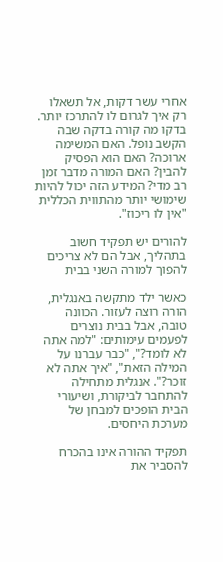אחרי עשר דקות, אל תשאלו רק איך לגרום לו להתרכז יותר. בדקו מה קורה בדקה שבה הקשב נופל. האם המשימה ארוכה? האם הוא הפסיק להבין? האם המורה מדבר זמן רב מדי? המידע הזה יכול להיות שימושי יותר מהתווית הכללית "אין לו ריכוז".

להורים יש תפקיד חשוב בתהליך, אבל הם לא צריכים להפוך למורה השני בבית

כאשר ילד מתקשה באנגלית, הורה רוצה לעזור. הכוונה טובה, אבל בבית נוצרים לפעמים עימותים: "למה אתה לא לומד?", "כבר עברנו על המילה הזאת", "איך אתה לא זוכר?". אנגלית מתחילה להתחבר לביקורת, ושיעורי הבית הופכים למבחן של מערכת היחסים.

תפקיד ההורה אינו בהכרח להסביר את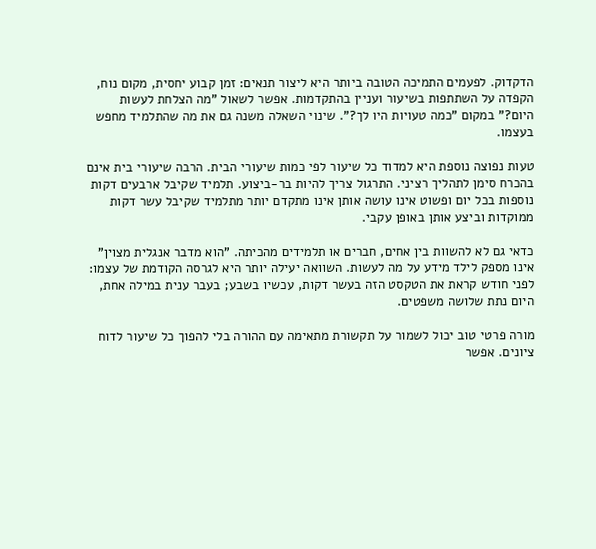הדקדוק. לפעמים התמיכה הטובה ביותר היא ליצור תנאים: זמן קבוע יחסית, מקום נוח, הקפדה על השתתפות בשיעור ועניין בהתקדמות. אפשר לשאול "מה הצלחת לעשות היום?" במקום "כמה טעויות היו לך?". שינוי השאלה משנה גם את מה שהתלמיד מחפש בעצמו.

טעות נפוצה נוספת היא למדוד כל שיעור לפי כמות שיעורי הבית. הרבה שיעורי בית אינם בהכרח סימן לתהליך רציני. התרגול צריך להיות בר-ביצוע. תלמיד שקיבל ארבעים דקות נוספות בכל יום ופשוט אינו עושה אותן אינו מתקדם יותר מתלמיד שקיבל עשר דקות ממוקדות וביצע אותן באופן עקבי.

כדאי גם לא להשוות בין אחים, חברים או תלמידים מהכיתה. "הוא מדבר אנגלית מצוין" אינו מספק לילד מידע על מה לעשות. השוואה יעילה יותר היא לגרסה הקודמת של עצמו: לפני חודש קראת את הטקסט הזה בעשר דקות, עכשיו בשבע; בעבר ענית במילה אחת, היום נתת שלושה משפטים.

מורה פרטי טוב יכול לשמור על תקשורת מתאימה עם ההורה בלי להפוך כל שיעור לדוח ציונים. אפשר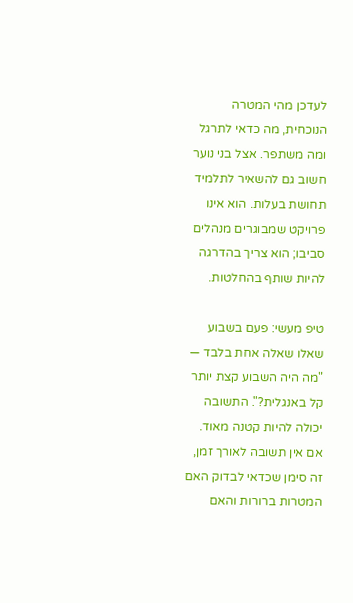לעדכן מהי המטרה הנוכחית, מה כדאי לתרגל ומה משתפר. אצל בני נוער חשוב גם להשאיר לתלמיד תחושת בעלות. הוא אינו פרויקט שמבוגרים מנהלים סביבו; הוא צריך בהדרגה להיות שותף בהחלטות.

טיפ מעשי: פעם בשבוע שאלו שאלה אחת בלבד — "מה היה השבוע קצת יותר קל באנגלית?". התשובה יכולה להיות קטנה מאוד. אם אין תשובה לאורך זמן, זה סימן שכדאי לבדוק האם המטרות ברורות והאם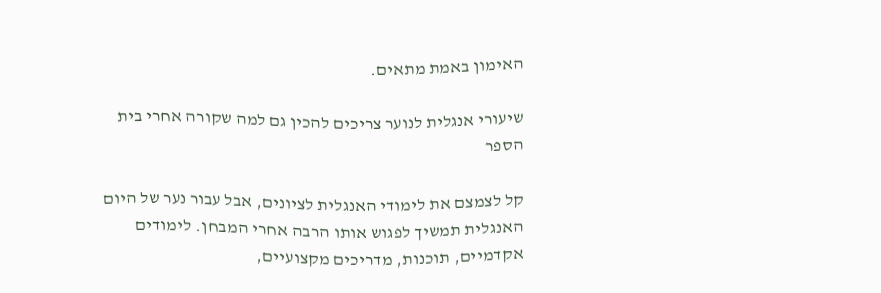האימון באמת מתאים.

שיעורי אנגלית לנוער צריכים להכין גם למה שקורה אחרי בית הספר

קל לצמצם את לימודי האנגלית לציונים, אבל עבור נער של היום האנגלית תמשיך לפגוש אותו הרבה אחרי המבחן. לימודים אקדמיים, תוכנות, מדריכים מקצועיים,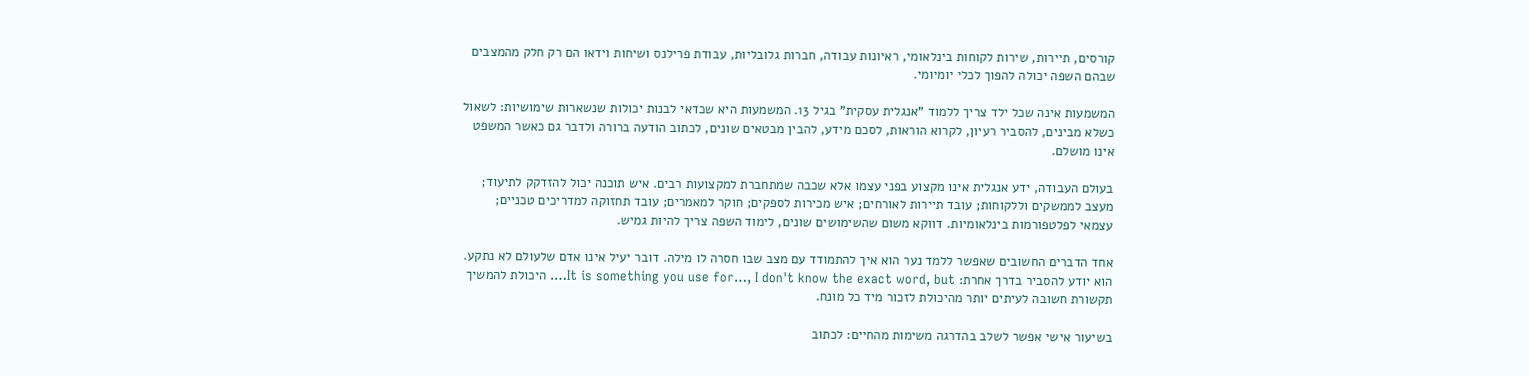קורסים, תיירות, שירות לקוחות בינלאומי, ראיונות עבודה, חברות גלובליות, עבודת פרילנס ושיחות וידאו הם רק חלק מהמצבים שבהם השפה יכולה להפוך לכלי יומיומי.

המשמעות אינה שכל ילד צריך ללמוד "אנגלית עסקית" בגיל 13. המשמעות היא שכדאי לבנות יכולות שנשארות שימושיות: לשאול כשלא מבינים, להסביר רעיון, לקרוא הוראות, לסכם מידע, להבין מבטאים שונים, לכתוב הודעה ברורה ולדבר גם כאשר המשפט אינו מושלם.

בעולם העבודה, ידע אנגלית אינו מקצוע בפני עצמו אלא שכבה שמתחברת למקצועות רבים. איש תוכנה יכול להזדקק לתיעוד; מעצב לממשקים וללקוחות; עובד תיירות לאורחים; איש מכירות לספקים; חוקר למאמרים; עובד תחזוקה למדריכים טכניים; עצמאי לפלטפורמות בינלאומיות. דווקא משום שהשימושים שונים, לימוד השפה צריך להיות גמיש.

אחד הדברים החשובים שאפשר ללמד נער הוא איך להתמודד עם מצב שבו חסרה לו מילה. דובר יעיל אינו אדם שלעולם לא נתקע. הוא יודע להסביר בדרך אחרת: It is something you use for…, I don't know the exact word, but…. היכולת להמשיך תקשורת חשובה לעיתים יותר מהיכולת לזכור מיד כל מונח.

בשיעור אישי אפשר לשלב בהדרגה משימות מהחיים: לכתוב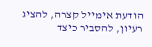הודעת אימייל קצרה, להציג רעיון, להסביר כיצד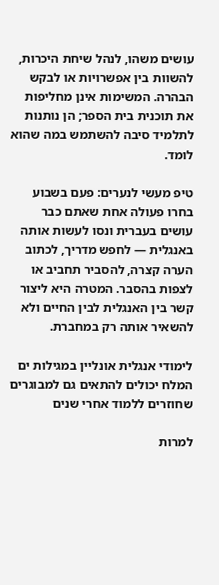עושים משהו, לנהל שיחת היכרות, להשוות בין אפשרויות או לבקש הבהרה. המשימות אינן מחליפות את תוכנית בית הספר; הן נותנות לתלמיד סיבה להשתמש במה שהוא לומד.

טיפ מעשי לנערים: פעם בשבוע בחרו פעולה אחת שאתם כבר עושים בעברית ונסו לעשות אותה באנגלית — לחפש מדריך, לכתוב הערה קצרה, להסביר תחביב או לצפות בהסבר. המטרה היא ליצור קשר בין האנגלית לבין החיים ולא להשאיר אותה רק במחברת.

לימודי אנגלית אונליין במגילות ים המלח יכולים להתאים גם למבוגרים שחוזרים ללמוד אחרי שנים

למרות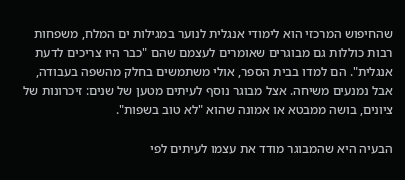שהחיפוש המרכזי הוא לימודי אנגלית לנוער במגילות ים המלח, משפחות רבות כוללות גם מבוגרים שאומרים לעצמם שהם "כבר היו צריכים לדעת אנגלית". הם למדו בבית הספר, אולי משתמשים בחלק מהשפה בעבודה, אבל נמנעים משיחה. אצל מבוגר נוסף לעיתים מטען של שנים: זיכרונות של ציונים, בושה ממבטא או אמונה שהוא "לא טוב בשפות".

הבעיה היא שהמבוגר מודד את עצמו לעיתים לפי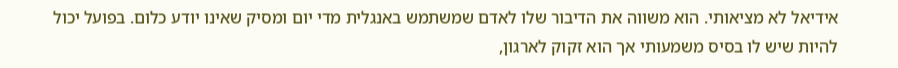אידיאל לא מציאותי. הוא משווה את הדיבור שלו לאדם שמשתמש באנגלית מדי יום ומסיק שאינו יודע כלום. בפועל יכול להיות שיש לו בסיס משמעותי אך הוא זקוק לארגון,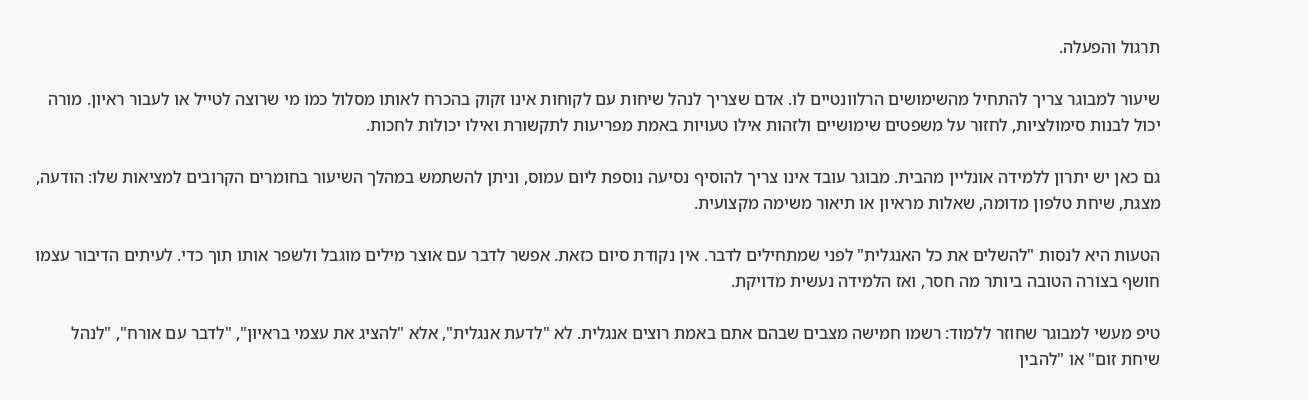תרגול והפעלה.

שיעור למבוגר צריך להתחיל מהשימושים הרלוונטיים לו. אדם שצריך לנהל שיחות עם לקוחות אינו זקוק בהכרח לאותו מסלול כמו מי שרוצה לטייל או לעבור ראיון. מורה יכול לבנות סימולציות, לחזור על משפטים שימושיים ולזהות אילו טעויות באמת מפריעות לתקשורת ואילו יכולות לחכות.

גם כאן יש יתרון ללמידה אונליין מהבית. מבוגר עובד אינו צריך להוסיף נסיעה נוספת ליום עמוס, וניתן להשתמש במהלך השיעור בחומרים הקרובים למציאות שלו: הודעה, מצגת, שיחת טלפון מדומה, שאלות מראיון או תיאור משימה מקצועית.

הטעות היא לנסות "להשלים את כל האנגלית" לפני שמתחילים לדבר. אין נקודת סיום כזאת. אפשר לדבר עם אוצר מילים מוגבל ולשפר אותו תוך כדי. לעיתים הדיבור עצמו חושף בצורה הטובה ביותר מה חסר, ואז הלמידה נעשית מדויקת.

טיפ מעשי למבוגר שחוזר ללמוד: רשמו חמישה מצבים שבהם אתם באמת רוצים אנגלית. לא "לדעת אנגלית", אלא "להציג את עצמי בראיון", "לדבר עם אורח", "לנהל שיחת זום" או "להבין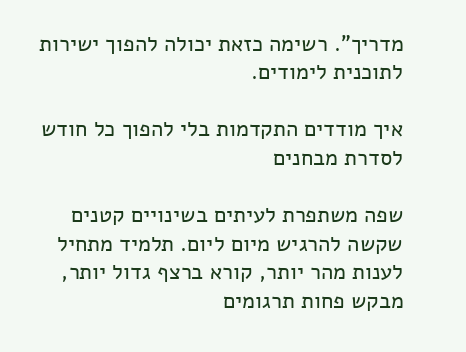מדריך". רשימה כזאת יכולה להפוך ישירות לתוכנית לימודים.

איך מודדים התקדמות בלי להפוך כל חודש לסדרת מבחנים

שפה משתפרת לעיתים בשינויים קטנים שקשה להרגיש מיום ליום. תלמיד מתחיל לענות מהר יותר, קורא ברצף גדול יותר, מבקש פחות תרגומים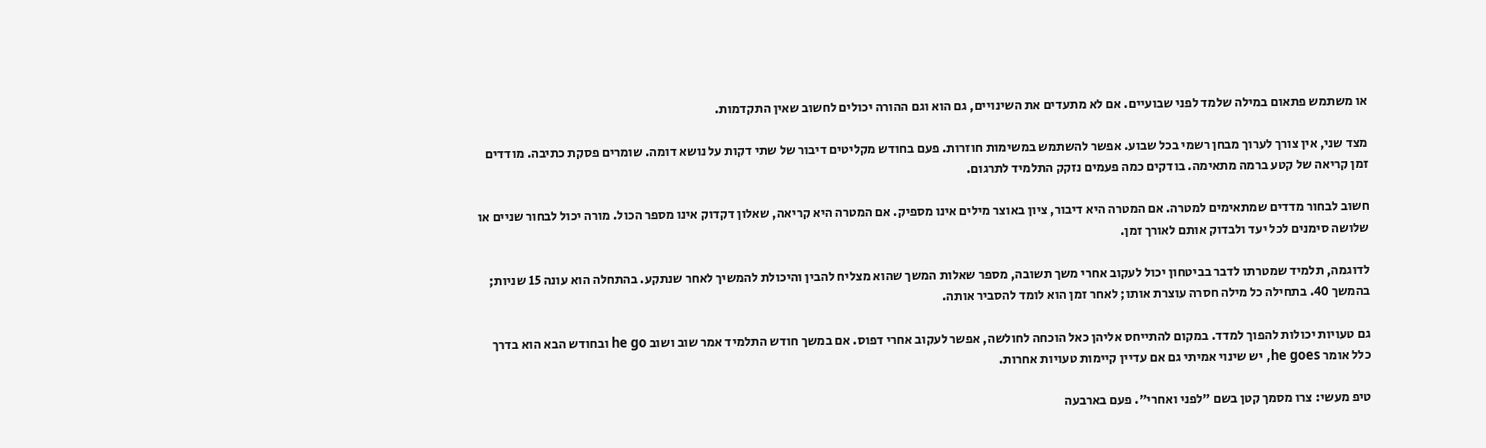או משתמש פתאום במילה שלמד לפני שבועיים. אם לא מתעדים את השינויים, גם הוא וגם ההורה יכולים לחשוב שאין התקדמות.

מצד שני, אין צורך לערוך מבחן רשמי בכל שבוע. אפשר להשתמש במשימות חוזרות. פעם בחודש מקליטים דיבור של שתי דקות על נושא דומה. שומרים פסקת כתיבה. מודדים זמן קריאה של קטע ברמה מתאימה. בודקים כמה פעמים נזקק התלמיד לתרגום.

חשוב לבחור מדדים שמתאימים למטרה. אם המטרה היא דיבור, ציון באוצר מילים אינו מספיק. אם המטרה היא קריאה, שאלון דקדוק אינו מספר הכול. מורה יכול לבחור שניים או שלושה סימנים לכל יעד ולבדוק אותם לאורך זמן.

לדוגמה, תלמיד שמטרתו לדבר בביטחון יכול לעקוב אחרי משך תשובה, מספר שאלות המשך שהוא מצליח להבין והיכולת להמשיך לאחר שנתקע. בהתחלה הוא עונה 15 שניות; בהמשך 40. בתחילה כל מילה חסרה עוצרת אותו; לאחר זמן הוא לומד להסביר אותה.

גם טעויות יכולות להפוך למדד. במקום להתייחס אליהן כאל הוכחה לחולשה, אפשר לעקוב אחרי דפוס. אם במשך חודש התלמיד אמר שוב ושוב he go ובחודש הבא הוא בדרך כלל אומר he goes, יש שינוי אמיתי גם אם עדיין קיימות טעויות אחרות.

טיפ מעשי: צרו מסמך קטן בשם "לפני ואחרי". פעם בארבעה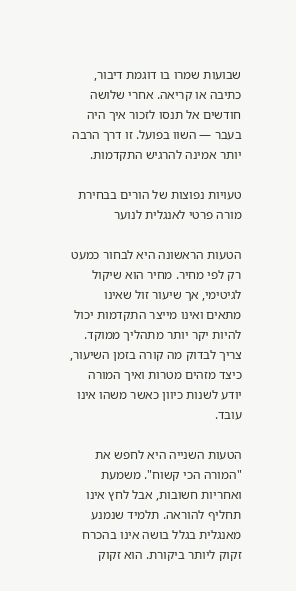שבועות שמרו בו דוגמת דיבור, כתיבה או קריאה. אחרי שלושה חודשים אל תנסו לזכור איך היה בעבר — השוו בפועל. זו דרך הרבה יותר אמינה להרגיש התקדמות.

טעויות נפוצות של הורים בבחירת מורה פרטי לאנגלית לנוער

הטעות הראשונה היא לבחור כמעט רק לפי מחיר. מחיר הוא שיקול לגיטימי, אך שיעור זול שאינו מתאים ואינו מייצר התקדמות יכול להיות יקר יותר מתהליך ממוקד. צריך לבדוק מה קורה בזמן השיעור, כיצד מזהים מטרות ואיך המורה יודע לשנות כיוון כאשר משהו אינו עובד.

הטעות השנייה היא לחפש את "המורה הכי קשוח". משמעת ואחריות חשובות, אבל לחץ אינו תחליף להוראה. תלמיד שנמנע מאנגלית בגלל בושה אינו בהכרח זקוק ליותר ביקורת. הוא זקוק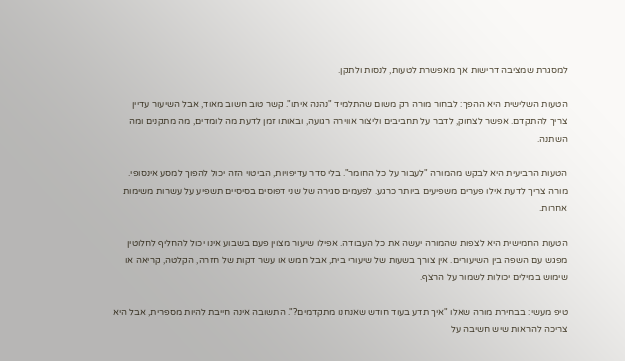למסגרת שמציבה דרישות אך מאפשרת לטעות, לנסות ולתקן.

הטעות השלישית היא ההפך: לבחור מורה רק משום שהתלמיד "נהנה איתו". קשר טוב חשוב מאוד, אבל השיעור עדיין צריך להתקדם. אפשר לצחוק, לדבר על תחביבים וליצור אווירה רגועה, ובאותו זמן לדעת מה לומדים, מה מתקנים ומה השתנה.

הטעות הרביעית היא לבקש מהמורה "לעבור על כל החומר". בלי סדר עדיפויות, הביטוי הזה יכול להפוך למסע אינסופי. מורה צריך לדעת אילו פערים משפיעים ביותר כרגע. לפעמים סגירה של שני דפוסים בסיסיים תשפיע על עשרות משימות אחרות.

הטעות החמישית היא לצפות שהמורה יעשה את כל העבודה. אפילו שיעור מצוין פעם בשבוע אינו יכול להחליף לחלוטין מפגש עם השפה בין השיעורים. אין צורך בשעות של שיעורי בית, אבל חמש או עשר דקות של חזרה, הקלטה, קריאה או שימוש במילים יכולות לשמור על הרצף.

טיפ מעשי: בבחירת מורה שאלו "איך תדע בעוד חודש שאנחנו מתקדמים?". התשובה אינה חייבת להיות מספרית, אבל היא צריכה להראות שיש חשיבה על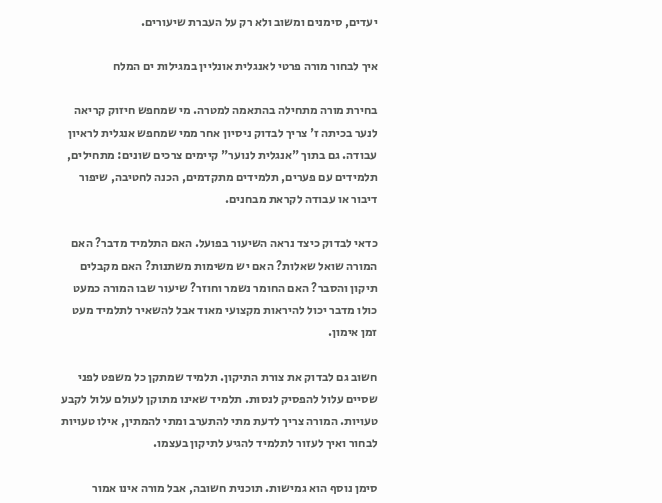יעדים, סימנים ומשוב ולא רק על העברת שיעורים.

איך לבחור מורה פרטי לאנגלית אונליין במגילות ים המלח

בחירת מורה מתחילה בהתאמה למטרה. מי שמחפש חיזוק קריאה לנער בכיתה ז' צריך לבדוק ניסיון אחר ממי שמחפש אנגלית לראיון עבודה. גם בתוך "אנגלית לנוער" קיימים צרכים שונים: מתחילים, תלמידים עם פערים, תלמידים מתקדמים, הכנה לחטיבה, שיפור דיבור או עבודה לקראת מבחנים.

כדאי לבדוק כיצד נראה השיעור בפועל. האם התלמיד מדבר? האם המורה שואל שאלות? האם יש משימות משתנות? האם מקבלים תיקון והסבר? האם החומר נשמר וחוזר? שיעור שבו המורה כמעט כולו מדבר יכול להיראות מקצועי מאוד אבל להשאיר לתלמיד מעט זמן אימון.

חשוב גם לבדוק את צורת התיקון. תלמיד שמתקן כל משפט לפני שסיים עלול להפסיק לנסות. תלמיד שאינו מתוקן לעולם עלול לקבע טעויות. המורה צריך לדעת מתי להתערב ומתי להמתין, אילו טעויות לבחור ואיך לעזור לתלמיד להגיע לתיקון בעצמו.

סימן נוסף הוא גמישות. תוכנית חשובה, אבל מורה אינו אמור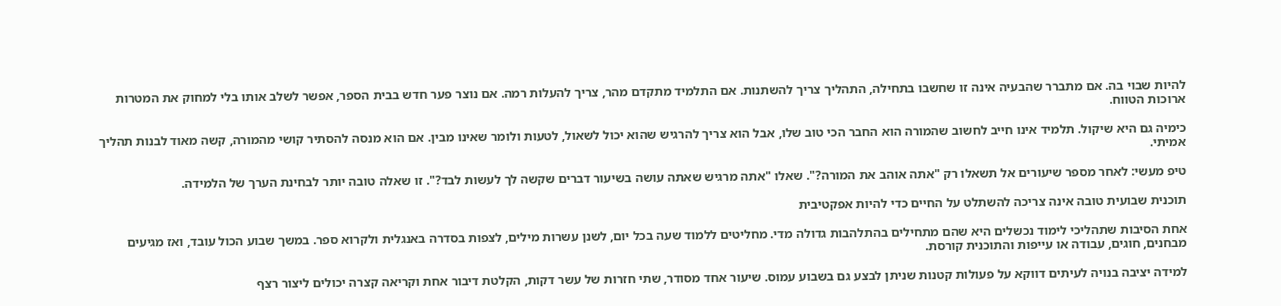להיות שבוי בה. אם מתברר שהבעיה אינה זו שחשבו בתחילה, התהליך צריך להשתנות. אם התלמיד מתקדם מהר, צריך להעלות רמה. אם נוצר פער חדש בבית הספר, אפשר לשלב אותו בלי למחוק את המטרות ארוכות הטווח.

כימיה גם היא שיקול. תלמיד אינו חייב לחשוב שהמורה הוא החבר הכי טוב שלו, אבל הוא צריך להרגיש שהוא יכול לשאול, לטעות ולומר שאינו מבין. אם הוא מנסה להסתיר קושי מהמורה, קשה מאוד לבנות תהליך אמיתי.

טיפ מעשי: לאחר מספר שיעורים אל תשאלו רק "אתה אוהב את המורה?". שאלו "אתה מרגיש שאתה עושה בשיעור דברים שקשה לך לעשות לבד?". זו שאלה טובה יותר לבחינת הערך של הלמידה.

תוכנית שבועית טובה אינה צריכה להשתלט על החיים כדי להיות אפקטיבית

אחת הסיבות שתהליכי לימוד נכשלים היא שהם מתחילים בהתלהבות גדולה מדי. מחליטים ללמוד שעה בכל יום, לשנן עשרות מילים, לצפות בסדרה באנגלית ולקרוא ספר. במשך שבוע הכול עובד, ואז מגיעים מבחנים, חוגים, עבודה או עייפות והתוכנית קורסת.

למידה יציבה בנויה לעיתים דווקא על פעולות קטנות שניתן לבצע גם בשבוע עמוס. שיעור אחד מסודר, שתי חזרות של עשר דקות, הקלטת דיבור אחת וקריאה קצרה יכולים ליצור רצף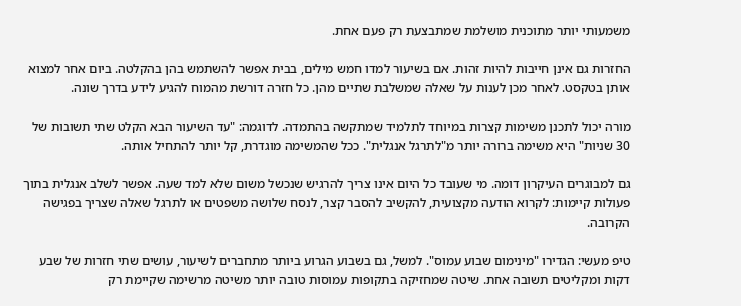משמעותי יותר מתוכנית מושלמת שמתבצעת רק פעם אחת.

החזרות גם אינן חייבות להיות זהות. אם בשיעור למדו חמש מילים, בבית אפשר להשתמש בהן בהקלטה. ביום אחר למצוא אותן בטקסט. לאחר מכן לענות על שאלה שמשלבת שתיים מהן. כל חזרה דורשת מהמוח להגיע לידע בדרך שונה.

מורה יכול לתכנן משימות קצרות במיוחד לתלמיד שמתקשה בהתמדה. לדוגמה: "עד השיעור הבא הקלט שתי תשובות של 30 שניות" היא משימה ברורה יותר מ"לתרגל אנגלית". ככל שהמשימה מוגדרת, קל יותר להתחיל אותה.

גם למבוגרים העיקרון דומה. מי שעובד כל היום אינו צריך להרגיש שנכשל משום שלא למד שעה. אפשר לשלב אנגלית בתוך פעולות קיימות: לקרוא הודעה מקצועית, להקשיב להסבר קצר, לנסח שלושה משפטים או לתרגל שאלה שצריך בפגישה הקרובה.

טיפ מעשי: הגדירו "מינימום שבוע עמוס". למשל, גם בשבוע הגרוע ביותר מתחברים לשיעור, עושים שתי חזרות של שבע דקות ומקליטים תשובה אחת. שיטה שמחזיקה בתקופות עמוסות טובה יותר משיטה מרשימה שקיימת רק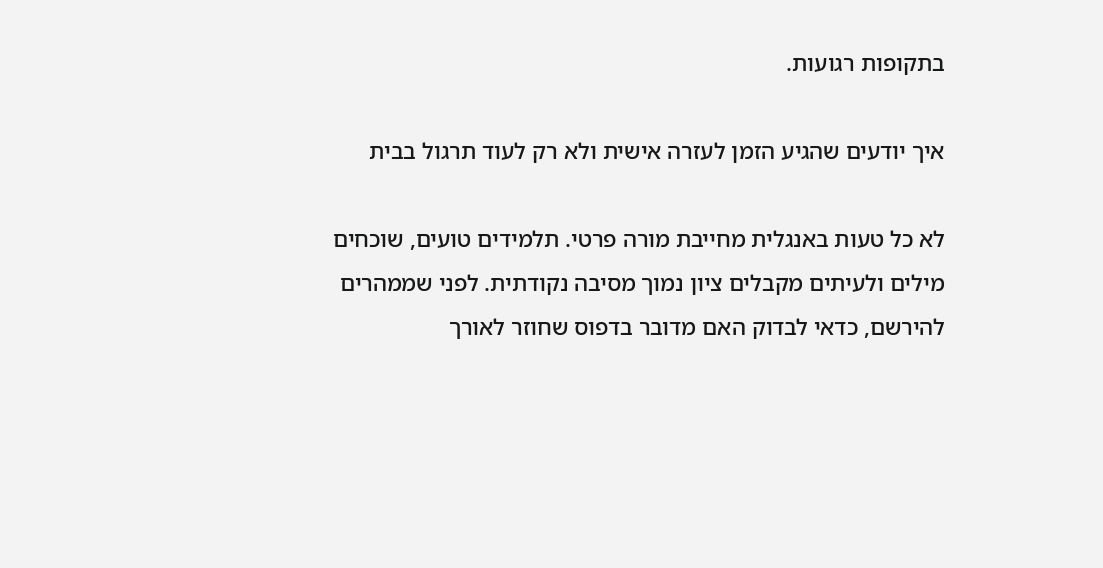בתקופות רגועות.

איך יודעים שהגיע הזמן לעזרה אישית ולא רק לעוד תרגול בבית

לא כל טעות באנגלית מחייבת מורה פרטי. תלמידים טועים, שוכחים מילים ולעיתים מקבלים ציון נמוך מסיבה נקודתית. לפני שממהרים להירשם, כדאי לבדוק האם מדובר בדפוס שחוזר לאורך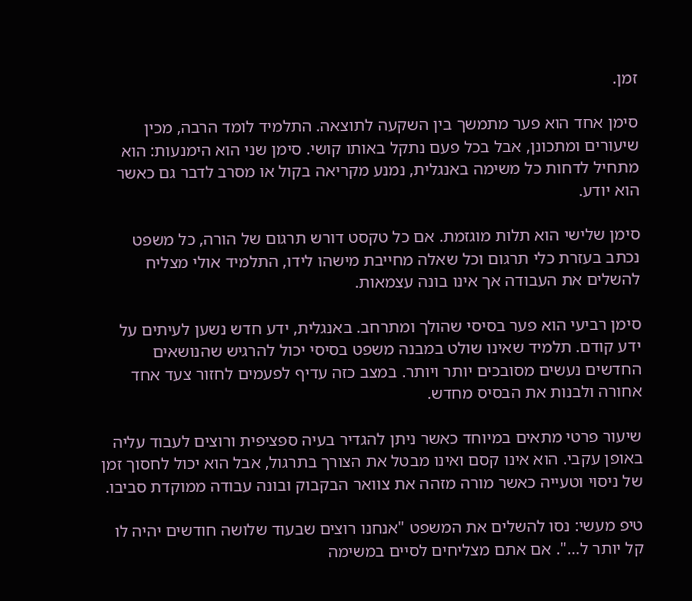זמן.

סימן אחד הוא פער מתמשך בין השקעה לתוצאה. התלמיד לומד הרבה, מכין שיעורים ומתכונן, אבל בכל פעם נתקל באותו קושי. סימן שני הוא הימנעות: הוא מתחיל לדחות כל משימה באנגלית, נמנע מקריאה בקול או מסרב לדבר גם כאשר הוא יודע.

סימן שלישי הוא תלות מוגזמת. אם כל טקסט דורש תרגום של הורה, כל משפט נכתב בעזרת כלי תרגום וכל שאלה מחייבת מישהו לידו, התלמיד אולי מצליח להשלים את העבודה אך אינו בונה עצמאות.

סימן רביעי הוא פער בסיסי שהולך ומתרחב. באנגלית, ידע חדש נשען לעיתים על ידע קודם. תלמיד שאינו שולט במבנה משפט בסיסי יכול להרגיש שהנושאים החדשים נעשים מסובכים יותר ויותר. במצב כזה עדיף לפעמים לחזור צעד אחד אחורה ולבנות את הבסיס מחדש.

שיעור פרטי מתאים במיוחד כאשר ניתן להגדיר בעיה ספציפית ורוצים לעבוד עליה באופן עקבי. הוא אינו קסם ואינו מבטל את הצורך בתרגול, אבל הוא יכול לחסוך זמן של ניסוי וטעייה כאשר מורה מזהה את צוואר הבקבוק ובונה עבודה ממוקדת סביבו.

טיפ מעשי: נסו להשלים את המשפט "אנחנו רוצים שבעוד שלושה חודשים יהיה לו קל יותר ל…". אם אתם מצליחים לסיים במשימה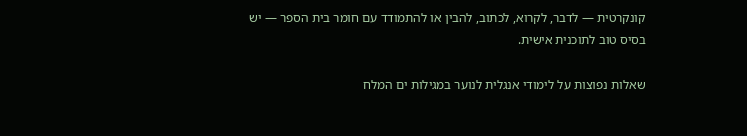קונקרטית — לדבר, לקרוא, לכתוב, להבין או להתמודד עם חומר בית הספר — יש בסיס טוב לתוכנית אישית.

שאלות נפוצות על לימודי אנגלית לנוער במגילות ים המלח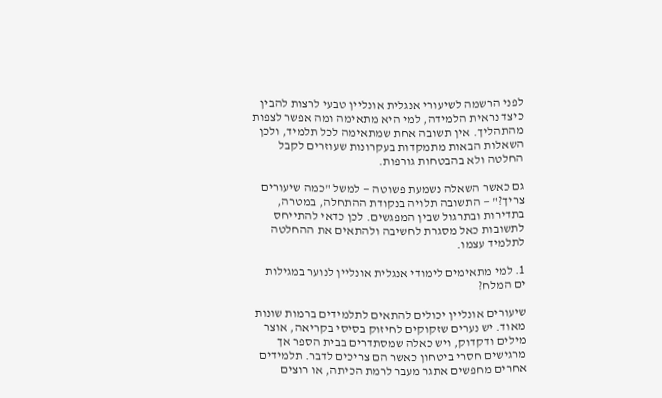לפני הרשמה לשיעורי אנגלית אונליין טבעי לרצות להבין כיצד נראית הלמידה, למי היא מתאימה ומה אפשר לצפות מהתהליך. אין תשובה אחת שמתאימה לכל תלמיד, ולכן השאלות הבאות מתמקדות בעקרונות שעוזרים לקבל החלטה ולא בהבטחות גורפות.

גם כאשר השאלה נשמעת פשוטה — למשל "כמה שיעורים צריך?" — התשובה תלויה בנקודת ההתחלה, במטרה, בתדירות ובתרגול שבין המפגשים. לכן כדאי להתייחס לתשובות כאל מסגרת לחשיבה ולהתאים את ההחלטה לתלמיד עצמו.

1. למי מתאימים לימודי אנגלית אונליין לנוער במגילות ים המלח?

שיעורים אונליין יכולים להתאים לתלמידים ברמות שונות מאוד. יש נערים שזקוקים לחיזוק בסיסי בקריאה, אוצר מילים ודקדוק, ויש כאלה שמסתדרים בבית הספר אך מרגישים חסרי ביטחון כאשר הם צריכים לדבר. תלמידים אחרים מחפשים אתגר מעבר לרמת הכיתה, או רוצים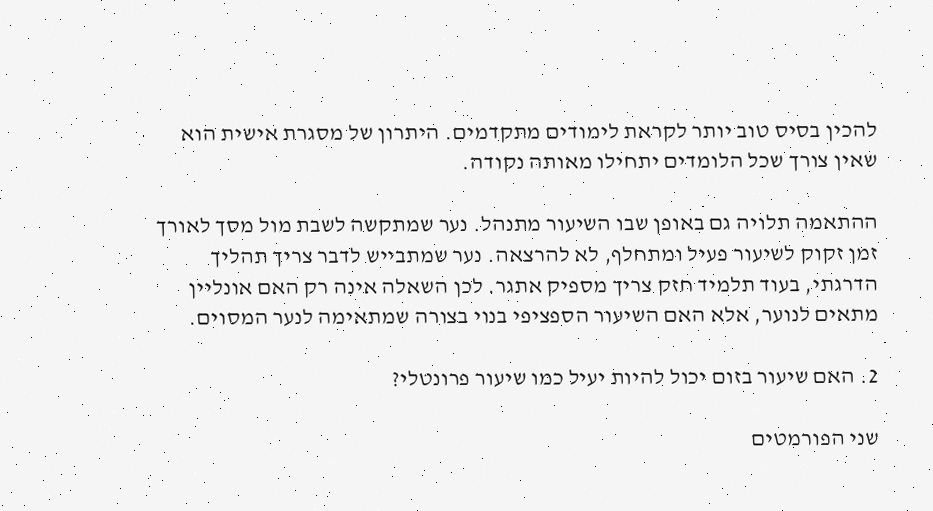להכין בסיס טוב יותר לקראת לימודים מתקדמים. היתרון של מסגרת אישית הוא שאין צורך שכל הלומדים יתחילו מאותה נקודה.

ההתאמה תלויה גם באופן שבו השיעור מתנהל. נער שמתקשה לשבת מול מסך לאורך זמן זקוק לשיעור פעיל ומתחלף, לא להרצאה. נער שמתבייש לדבר צריך תהליך הדרגתי, בעוד תלמיד חזק צריך מספיק אתגר. לכן השאלה אינה רק האם אונליין מתאים לנוער, אלא האם השיעור הספציפי בנוי בצורה שמתאימה לנער המסוים.

2. האם שיעור בזום יכול להיות יעיל כמו שיעור פרונטלי?

שני הפורמטים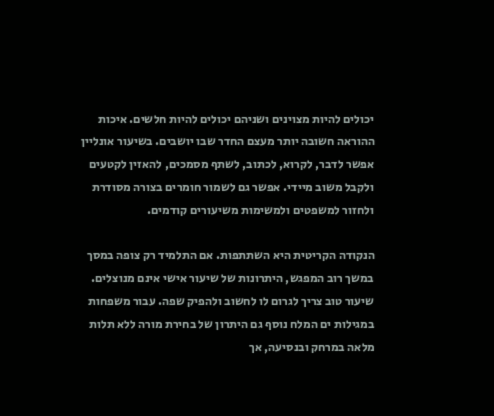יכולים להיות מצוינים ושניהם יכולים להיות חלשים. איכות ההוראה חשובה יותר מעצם החדר שבו יושבים. בשיעור אונליין אפשר לדבר, לקרוא, לכתוב, לשתף מסמכים, להאזין לקטעים ולקבל משוב מיידי. אפשר גם לשמור חומרים בצורה מסודרת ולחזור למשפטים ולמשימות משיעורים קודמים.

הנקודה הקריטית היא השתתפות. אם התלמיד רק צופה במסך במשך רוב המפגש, היתרונות של שיעור אישי אינם מנוצלים. שיעור טוב צריך לגרום לו לחשוב ולהפיק שפה. עבור משפחות במגילות ים המלח נוסף גם היתרון של בחירת מורה ללא תלות מלאה במרחק ובנסיעה, אך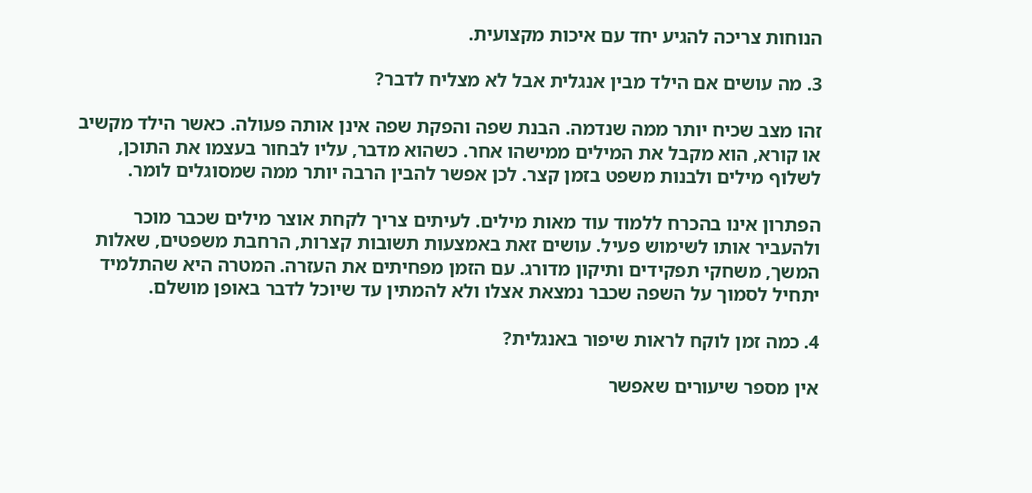הנוחות צריכה להגיע יחד עם איכות מקצועית.

3. מה עושים אם הילד מבין אנגלית אבל לא מצליח לדבר?

זהו מצב שכיח יותר ממה שנדמה. הבנת שפה והפקת שפה אינן אותה פעולה. כאשר הילד מקשיב או קורא, הוא מקבל את המילים ממישהו אחר. כשהוא מדבר, עליו לבחור בעצמו את התוכן, לשלוף מילים ולבנות משפט בזמן קצר. לכן אפשר להבין הרבה יותר ממה שמסוגלים לומר.

הפתרון אינו בהכרח ללמוד עוד מאות מילים. לעיתים צריך לקחת אוצר מילים שכבר מוכר ולהעביר אותו לשימוש פעיל. עושים זאת באמצעות תשובות קצרות, הרחבת משפטים, שאלות המשך, משחקי תפקידים ותיקון מדורג. עם הזמן מפחיתים את העזרה. המטרה היא שהתלמיד יתחיל לסמוך על השפה שכבר נמצאת אצלו ולא להמתין עד שיוכל לדבר באופן מושלם.

4. כמה זמן לוקח לראות שיפור באנגלית?

אין מספר שיעורים שאפשר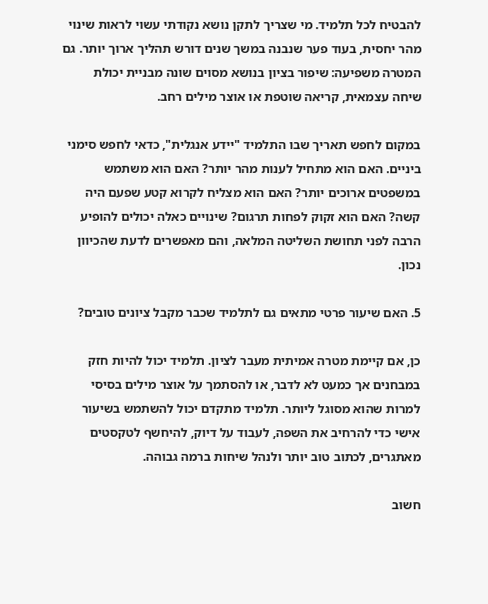להבטיח לכל תלמיד. מי שצריך לתקן נושא נקודתי עשוי לראות שינוי מהר יחסית, בעוד פער שנבנה במשך שנים דורש תהליך ארוך יותר. גם המטרה משפיעה: שיפור בציון בנושא מסוים שונה מבניית יכולת שיחה עצמאית, קריאה שוטפת או אוצר מילים רחב.

במקום לחפש תאריך שבו התלמיד "יידע אנגלית", כדאי לחפש סימני ביניים. האם הוא מתחיל לענות מהר יותר? האם הוא משתמש במשפטים ארוכים יותר? האם הוא מצליח לקרוא קטע שפעם היה קשה? האם הוא זקוק לפחות תרגום? שינויים כאלה יכולים להופיע הרבה לפני תחושת השליטה המלאה, והם מאפשרים לדעת שהכיוון נכון.

5. האם שיעור פרטי מתאים גם לתלמיד שכבר מקבל ציונים טובים?

כן, אם קיימת מטרה אמיתית מעבר לציון. תלמיד יכול להיות חזק במבחנים אך כמעט לא לדבר, או להסתמך על אוצר מילים בסיסי למרות שהוא מסוגל ליותר. תלמיד מתקדם יכול להשתמש בשיעור אישי כדי להרחיב את השפה, לעבוד על דיוק, להיחשף לטקסטים מאתגרים, לכתוב טוב יותר ולנהל שיחות ברמה גבוהה.

חשוב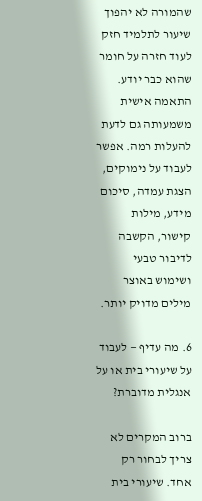שהמורה לא יהפוך שיעור לתלמיד חזק לעוד חזרה על חומר שהוא כבר יודע. התאמה אישית משמעותה גם לדעת להעלות רמה. אפשר לעבוד על נימוקים, הצגת עמדה, סיכום מידע, מילות קישור, הקשבה לדיבור טבעי ושימוש באוצר מילים מדויק יותר.

6. מה עדיף — לעבוד על שיעורי בית או על אנגלית מדוברת?

ברוב המקרים לא צריך לבחור רק אחד. שיעורי בית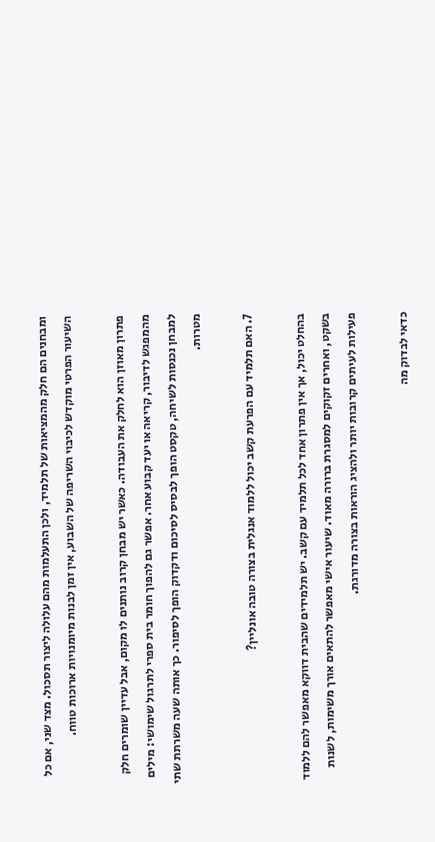ומבחנים הם חלק מהמציאות של תלמיד, ולכן התעלמות מהם עלולה ליצור תסכול. מצד שני, אם כל השיעור הפרטי מוקדש לכיבוי השריפה של השבוע, אין זמן לבנות מיומנויות ארוכות טווח.

פתרון מאוזן הוא לחלק את העבודה. כאשר יש מבחן קרוב נותנים לו מקום, אבל עדיין שומרים חלק מהמפגש לדיבור, קריאה או יעד קבוע אחר. אפשר גם להפוך חומר בית ספרי לתרגול שימושי: מילים למבחן נכנסות לשיחה, טקסט הופך לבסיס לסיכום ודקדוק הופך לסיפור. כך אותה שעה משרתת שתי מטרות.

7. האם תלמיד עם הפרעת קשב יכול ללמוד אנגלית בצורה טובה אונליין?

בהחלט יכול, אך אין פתרון אחד לכל תלמיד עם קשב. יש תלמידים שהבית דווקא מאפשר להם ללמוד בשקט, ואחרים זקוקים למסגרת ברורה מאוד. שיעור אישי מאפשר להתאים אורך משימות, לשנות פעילות לעיתים קרובות יותר ולהציג הוראות בצורה מדורגת.

כדאי לבדוק מה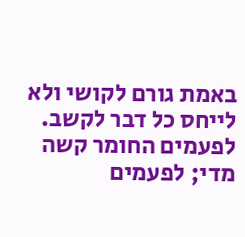באמת גורם לקושי ולא לייחס כל דבר לקשב. לפעמים החומר קשה מדי; לפעמים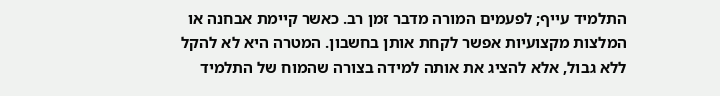התלמיד עייף; לפעמים המורה מדבר זמן רב. כאשר קיימת אבחנה או המלצות מקצועיות אפשר לקחת אותן בחשבון. המטרה היא לא להקל ללא גבול, אלא להציג את אותה למידה בצורה שהמוח של התלמיד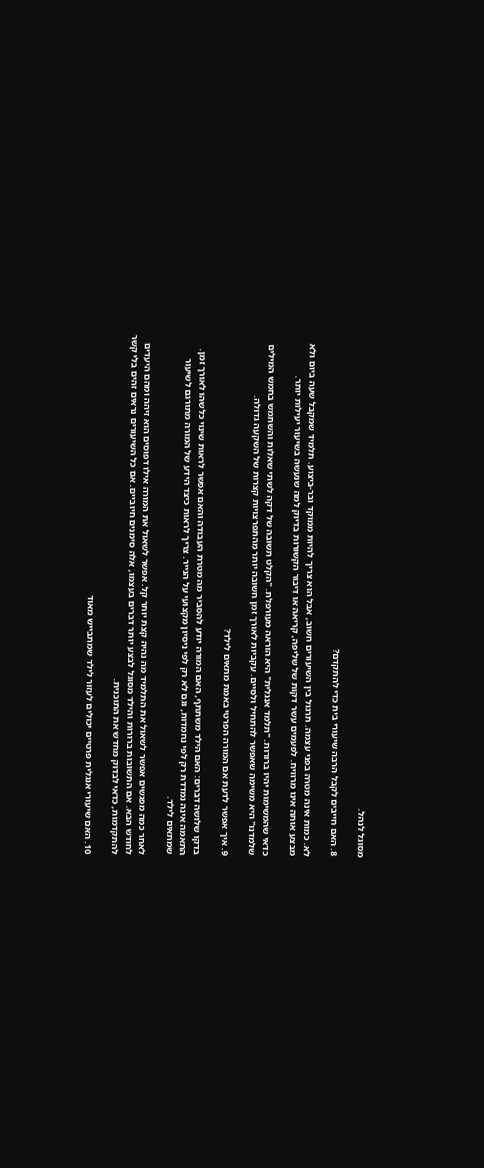מסוגל לנהל.

8. האם חייבים לקבל הרבה שיעורי בית כדי להתקדם?

לא. כמות אינה מטרה בפני עצמה. תרגול בין השיעורים חשוב, אבל הוא צריך להיות ממוקד ובר-ביצוע. תלמיד שמקבל שעה ביום ולא מבצע אותה אינו מרוויח. לפעמים עשר דקות של שליפה, קריאה או דיבור הקשורות בדיוק למה שנעשה בשיעור יעילות יותר.

כדאי שהמשימות יהיו ברורות. "תלמד אנגלית" היא הוראה מעורפלת. "הקלט תשובה של דקה לשתי שאלות והשתמש בחמש המילים שלמדנו" היא משימה שאפשר להתחיל ולסיים. עקביות לאורך זמן חשובה יותר מהתפרצויות קצרות של השקעה גדולה.

9. איך אפשר לדעת אם המורה הפרטי באמת מתאים לילד?

בדקו שלושה דברים: האם הילד משתתף, האם המורה יודע להסביר מה מטרת העבודה והאם אפשר לראות שינוי כלשהו לאורך זמן. התאמה אינה נמדדת רק לפי נחמדות, וגם לא רק לפי ניסיון מקצועי על הנייר. צריך לראות כיצד הידע של המורה מתורגם לשיעור שמתאים לילד.

לאחר כמה מפגשים אפשר לשאול את התלמיד מה נהיה קצת יותר קל. אפשר לשאול את המורה אילו דפוסים הוא זיהה ומהם היעדים לחודש הבא. אם התשובות ברורות והילד מסוגל לבצע יותר דברים בעצמו, אלה סימנים חיוביים. אם כל השיעורים נראים זהים בלי קשר להתקדמות, כדאי לבדוק מחדש את התוכנית.

10. האם שיעורי אנגלית פרטיים יכולים לעזור לילד שמתבייש מאוד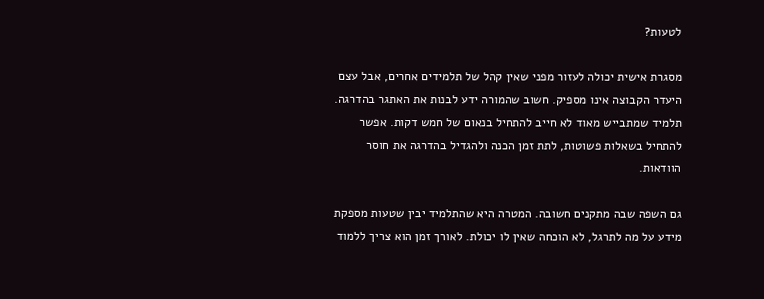לטעות?

מסגרת אישית יכולה לעזור מפני שאין קהל של תלמידים אחרים, אבל עצם היעדר הקבוצה אינו מספיק. חשוב שהמורה ידע לבנות את האתגר בהדרגה. תלמיד שמתבייש מאוד לא חייב להתחיל בנאום של חמש דקות. אפשר להתחיל בשאלות פשוטות, לתת זמן הכנה ולהגדיל בהדרגה את חוסר הוודאות.

גם השפה שבה מתקנים חשובה. המטרה היא שהתלמיד יבין שטעות מספקת מידע על מה לתרגל, לא הוכחה שאין לו יכולת. לאורך זמן הוא צריך ללמוד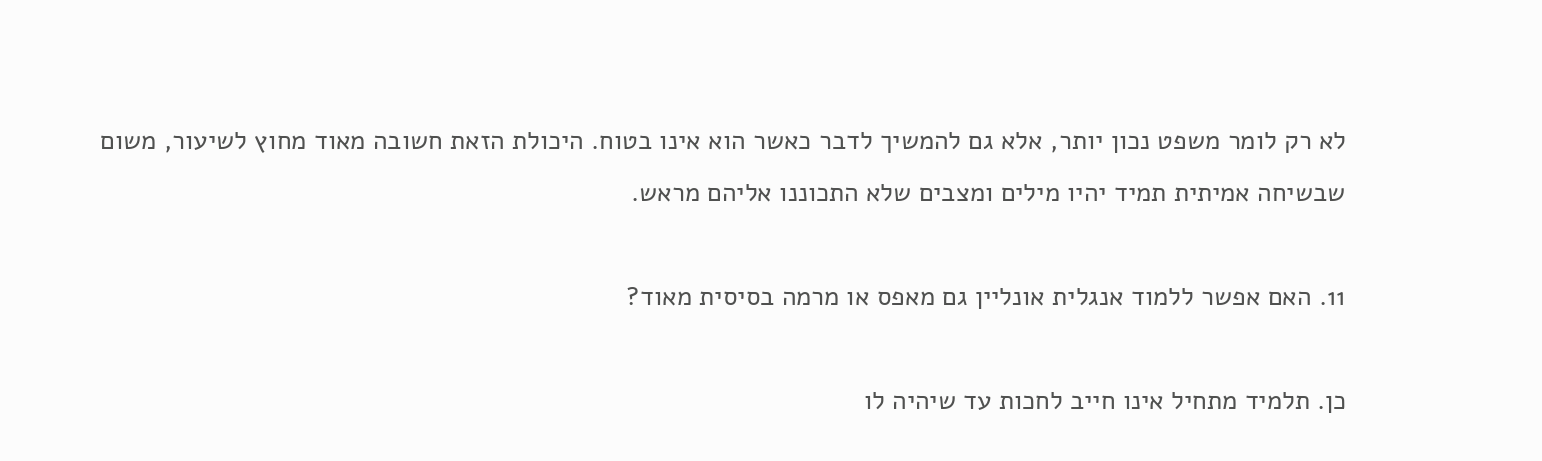לא רק לומר משפט נכון יותר, אלא גם להמשיך לדבר כאשר הוא אינו בטוח. היכולת הזאת חשובה מאוד מחוץ לשיעור, משום שבשיחה אמיתית תמיד יהיו מילים ומצבים שלא התכוננו אליהם מראש.

11. האם אפשר ללמוד אנגלית אונליין גם מאפס או מרמה בסיסית מאוד?

כן. תלמיד מתחיל אינו חייב לחכות עד שיהיה לו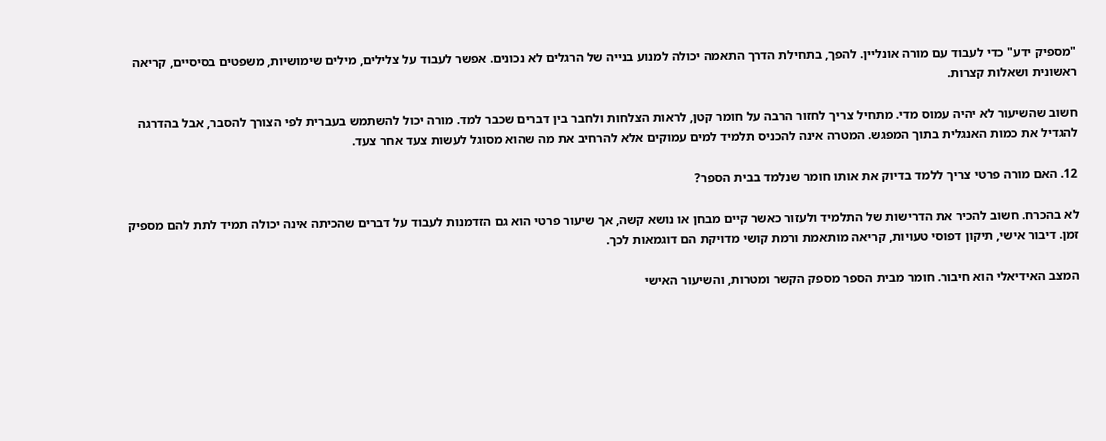"מספיק ידע" כדי לעבוד עם מורה אונליין. להפך, בתחילת הדרך התאמה יכולה למנוע בנייה של הרגלים לא נכונים. אפשר לעבוד על צלילים, מילים שימושיות, משפטים בסיסיים, קריאה ראשונית ושאלות קצרות.

חשוב שהשיעור לא יהיה עמוס מדי. מתחיל צריך לחזור הרבה על חומר קטן, לראות הצלחות ולחבר בין דברים שכבר למד. מורה יכול להשתמש בעברית לפי הצורך להסבר, אבל בהדרגה להגדיל את כמות האנגלית בתוך המפגש. המטרה אינה להכניס תלמיד למים עמוקים אלא להרחיב את מה שהוא מסוגל לעשות צעד אחר צעד.

12. האם מורה פרטי צריך ללמד בדיוק את אותו חומר שנלמד בבית הספר?

לא בהכרח. חשוב להכיר את הדרישות של התלמיד ולעזור כאשר קיים מבחן או נושא קשה, אך שיעור פרטי הוא גם הזדמנות לעבוד על דברים שהכיתה אינה יכולה תמיד לתת להם מספיק זמן. דיבור אישי, תיקון דפוסי טעויות, קריאה מותאמת ורמת קושי מדויקת הם דוגמאות לכך.

המצב האידיאלי הוא חיבור. חומר מבית הספר מספק הקשר ומטרות, והשיעור האישי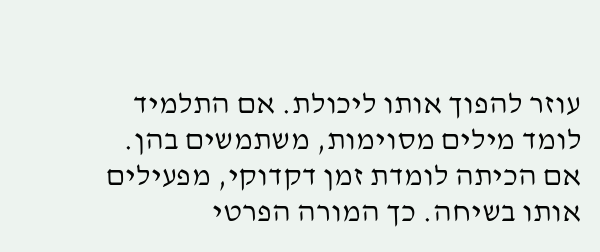עוזר להפוך אותו ליכולת. אם התלמיד לומד מילים מסוימות, משתמשים בהן. אם הכיתה לומדת זמן דקדוקי, מפעילים אותו בשיחה. כך המורה הפרטי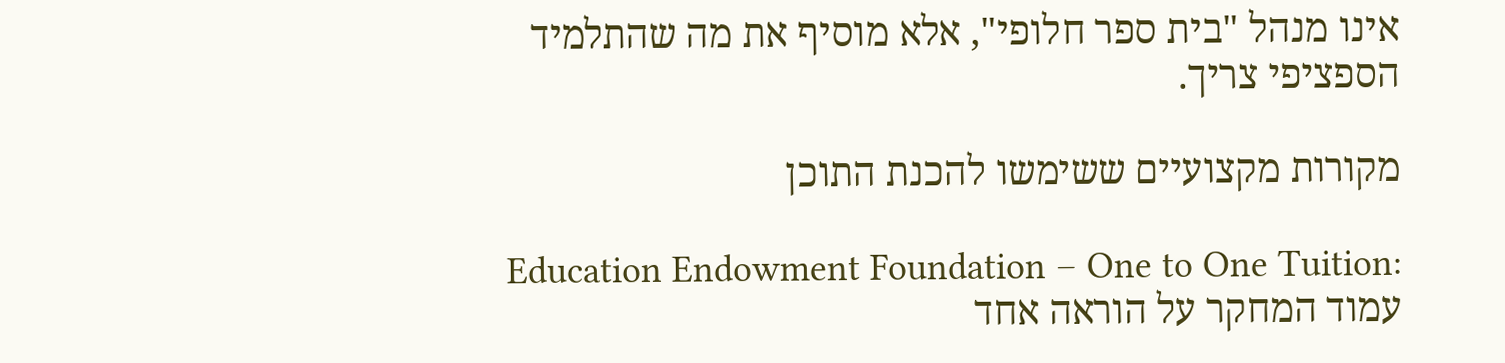אינו מנהל "בית ספר חלופי", אלא מוסיף את מה שהתלמיד הספציפי צריך.

מקורות מקצועיים ששימשו להכנת התוכן

Education Endowment Foundation – One to One Tuition:
עמוד המחקר על הוראה אחד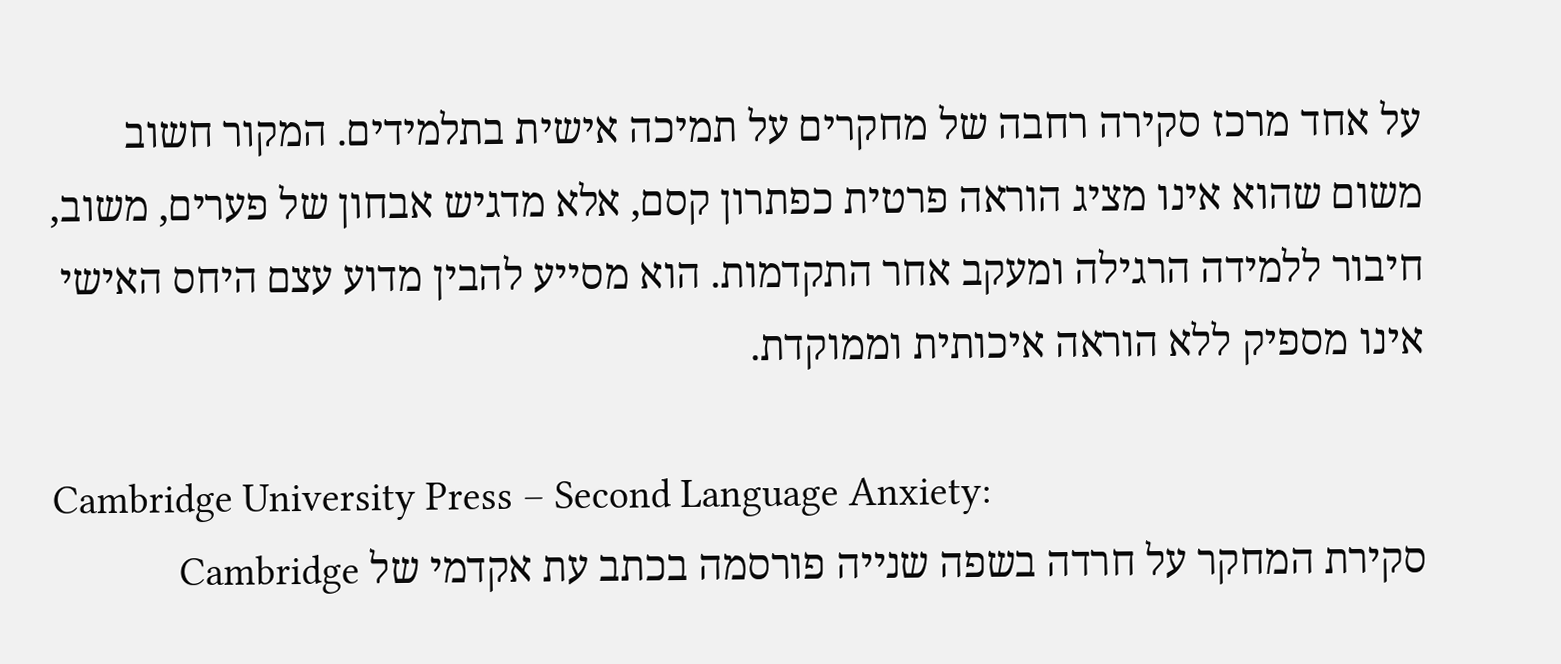על אחד מרכז סקירה רחבה של מחקרים על תמיכה אישית בתלמידים. המקור חשוב משום שהוא אינו מציג הוראה פרטית כפתרון קסם, אלא מדגיש אבחון של פערים, משוב, חיבור ללמידה הרגילה ומעקב אחר התקדמות. הוא מסייע להבין מדוע עצם היחס האישי אינו מספיק ללא הוראה איכותית וממוקדת.

Cambridge University Press – Second Language Anxiety:
סקירת המחקר על חרדה בשפה שנייה פורסמה בכתב עת אקדמי של Cambridge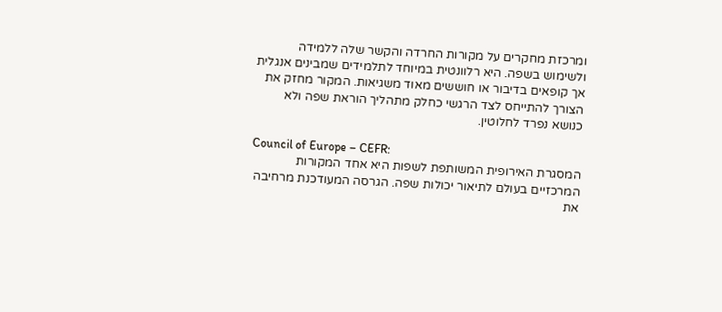ומרכזת מחקרים על מקורות החרדה והקשר שלה ללמידה ולשימוש בשפה. היא רלוונטית במיוחד לתלמידים שמבינים אנגלית אך קופאים בדיבור או חוששים מאוד משגיאות. המקור מחזק את הצורך להתייחס לצד הרגשי כחלק מתהליך הוראת שפה ולא כנושא נפרד לחלוטין.

Council of Europe – CEFR:
המסגרת האירופית המשותפת לשפות היא אחד המקורות המרכזיים בעולם לתיאור יכולות שפה. הגרסה המעודכנת מרחיבה את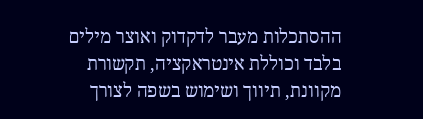ההסתכלות מעבר לדקדוק ואוצר מילים בלבד וכוללת אינטראקציה, תקשורת מקוונת, תיווך ושימוש בשפה לצורך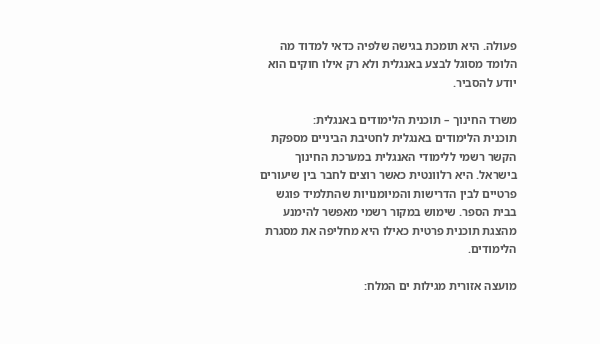פעולה. היא תומכת בגישה שלפיה כדאי למדוד מה הלומד מסוגל לבצע באנגלית ולא רק אילו חוקים הוא יודע להסביר.

משרד החינוך – תוכנית הלימודים באנגלית:
תוכנית הלימודים באנגלית לחטיבת הביניים מספקת הקשר רשמי ללימודי האנגלית במערכת החינוך בישראל. היא רלוונטית כאשר רוצים לחבר בין שיעורים פרטיים לבין הדרישות והמיומנויות שהתלמיד פוגש בבית הספר. שימוש במקור רשמי מאפשר להימנע מהצגת תוכנית פרטית כאילו היא מחליפה את מסגרת הלימודים.

מועצה אזורית מגילות ים המלח: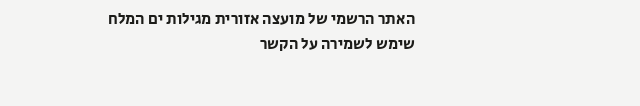האתר הרשמי של מועצה אזורית מגילות ים המלח שימש לשמירה על הקשר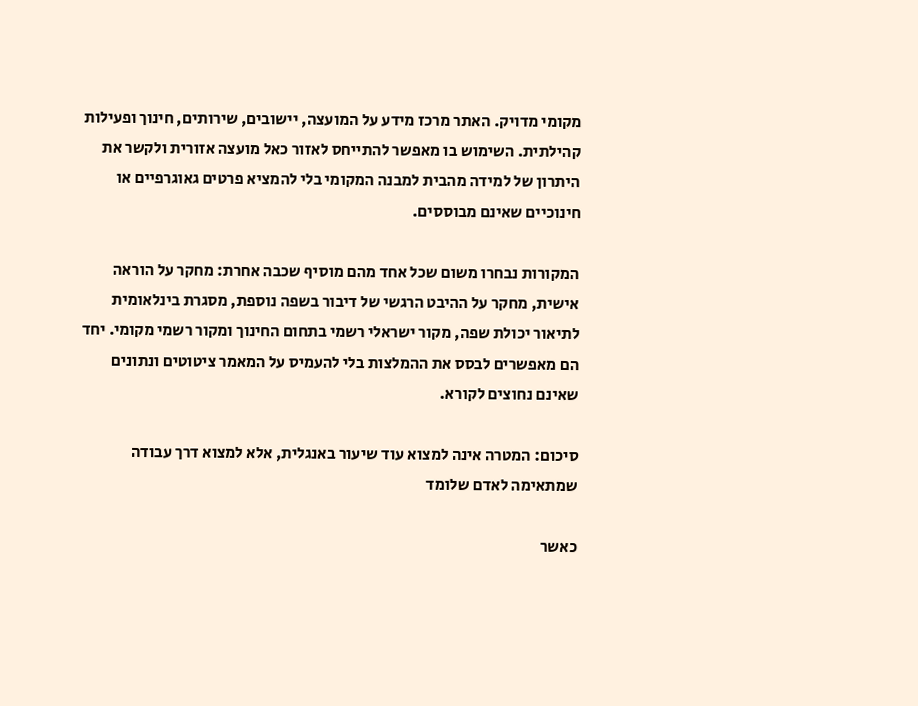מקומי מדויק. האתר מרכז מידע על המועצה, יישובים, שירותים, חינוך ופעילות קהילתית. השימוש בו מאפשר להתייחס לאזור כאל מועצה אזורית ולקשר את היתרון של למידה מהבית למבנה המקומי בלי להמציא פרטים גאוגרפיים או חינוכיים שאינם מבוססים.

המקורות נבחרו משום שכל אחד מהם מוסיף שכבה אחרת: מחקר על הוראה אישית, מחקר על ההיבט הרגשי של דיבור בשפה נוספת, מסגרת בינלאומית לתיאור יכולת שפה, מקור ישראלי רשמי בתחום החינוך ומקור רשמי מקומי. יחד הם מאפשרים לבסס את ההמלצות בלי להעמיס על המאמר ציטוטים ונתונים שאינם נחוצים לקורא.

סיכום: המטרה אינה למצוא עוד שיעור באנגלית, אלא למצוא דרך עבודה שמתאימה לאדם שלומד

כאשר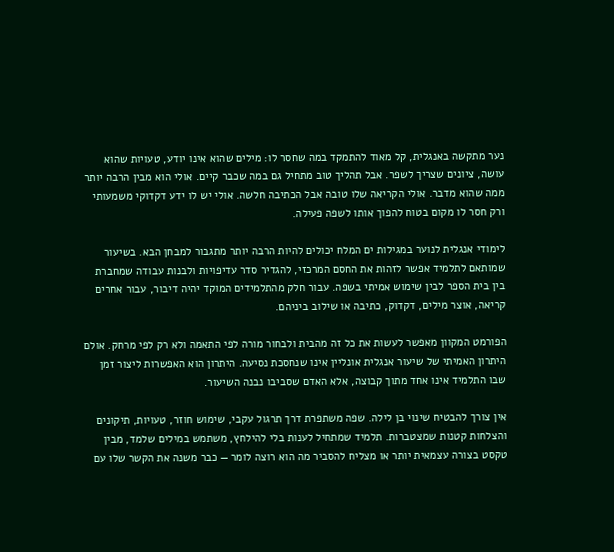נער מתקשה באנגלית, קל מאוד להתמקד במה שחסר לו: מילים שהוא אינו יודע, טעויות שהוא עושה, ציונים שצריך לשפר. אבל תהליך טוב מתחיל גם במה שכבר קיים. אולי הוא מבין הרבה יותר ממה שהוא מדבר. אולי הקריאה שלו טובה אבל הכתיבה חלשה. אולי יש לו ידע דקדוקי משמעותי ורק חסר לו מקום בטוח להפוך אותו לשפה פעילה.

לימודי אנגלית לנוער במגילות ים המלח יכולים להיות הרבה יותר מתגבור למבחן הבא. בשיעור שמותאם לתלמיד אפשר לזהות את החסם המרכזי, להגדיר סדר עדיפויות ולבנות עבודה שמחברת בין בית הספר לבין שימוש אמיתי בשפה. עבור חלק מהתלמידים המוקד יהיה דיבור, עבור אחרים קריאה, אוצר מילים, דקדוק, כתיבה או שילוב ביניהם.

הפורמט המקוון מאפשר לעשות את כל זה מהבית ולבחור מורה לפי התאמה ולא רק לפי מרחק. אולם היתרון האמיתי של שיעור אנגלית אונליין אינו שנחסכת נסיעה. היתרון הוא האפשרות ליצור זמן שבו התלמיד אינו אחד מתוך קבוצה, אלא האדם שסביבו נבנה השיעור.

אין צורך להבטיח שינוי בן לילה. שפה משתפרת דרך תרגול עקבי, שימוש חוזר, טעויות, תיקונים והצלחות קטנות שמצטברות. תלמיד שמתחיל לענות בלי להילחץ, משתמש במילים שלמד, מבין טקסט בצורה עצמאית יותר או מצליח להסביר מה הוא רוצה לומר — כבר משנה את הקשר שלו עם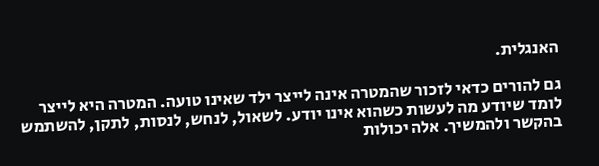האנגלית.

גם להורים כדאי לזכור שהמטרה אינה לייצר ילד שאינו טועה. המטרה היא לייצר לומד שיודע מה לעשות כשהוא אינו יודע. לשאול, לנחש, לנסות, לתקן, להשתמש בהקשר ולהמשיך. אלה יכולות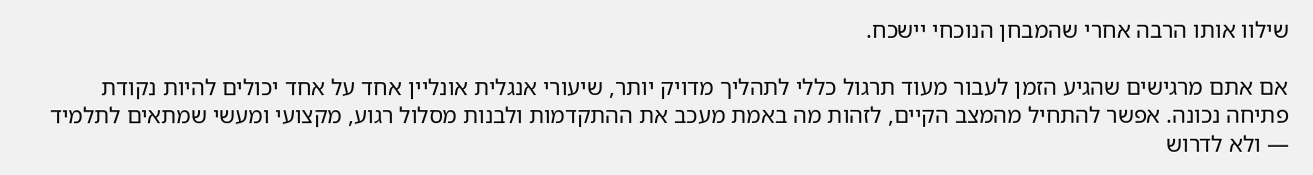שילוו אותו הרבה אחרי שהמבחן הנוכחי יישכח.

אם אתם מרגישים שהגיע הזמן לעבור מעוד תרגול כללי לתהליך מדויק יותר, שיעורי אנגלית אונליין אחד על אחד יכולים להיות נקודת פתיחה נכונה. אפשר להתחיל מהמצב הקיים, לזהות מה באמת מעכב את ההתקדמות ולבנות מסלול רגוע, מקצועי ומעשי שמתאים לתלמיד — ולא לדרוש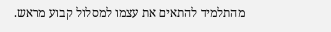מהתלמיד להתאים את עצמו למסלול קבוע מראש.